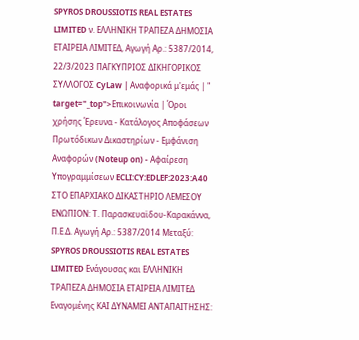SPYROS DROUSSIOTIS REAL ESTATES LIMITED ν. ΕΛΛΗΝΙΚΗ ΤΡΑΠΕΖΑ ΔΗΜΟΣΙΑ ΕΤΑΙΡΕΙΑ ΛΙΜΙΤΕΔ, Αγωγή Αρ.: 5387/2014, 22/3/2023 ΠΑΓΚΥΠΡΙΟΣ ΔΙΚΗΓΟΡΙΚΟΣ ΣΥΛΛΟΓΟΣ CyLaw | Αναφορικά μ'εμάς | " target="_top">Επικοινωνία | Όροι χρήσης Έρευνα - Κατάλογος Αποφάσεων Πρωτόδικων Δικαστηρίων - Εμφάνιση Αναφορών (Noteup on) - Αφαίρεση Υπογραμμίσεων ECLI:CY:EDLEF:2023:A40 ΣΤΟ ΕΠΑΡΧΙΑΚΟ ΔΙΚΑΣΤΗΡΙΟ ΛΕΜΕΣΟΥ ΕΝΩΠΙΟΝ: Τ. Παρασκευαϊδου-Καρακάννα, Π.Ε.Δ. Αγωγή Αρ.: 5387/2014 Μεταξύ: SPYROS DROUSSIOTIS REAL ESTATES LIMITED Ενάγουσας και ΕΛΛΗΝΙΚΗ ΤΡΑΠΕΖΑ ΔΗΜΟΣΙΑ ΕΤΑΙΡΕΙΑ ΛΙΜΙΤΕΔ Εναγομένης ΚΑΙ ΔΥΝΑΜΕΙ ΑΝΤΑΠΑΙΤΗΣΗΣ: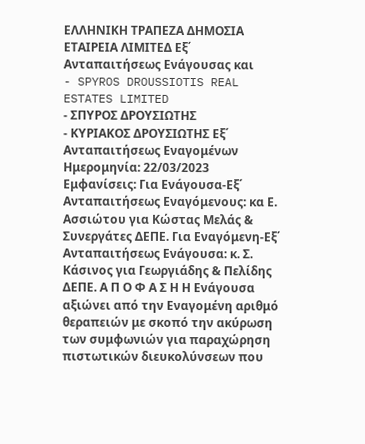ΕΛΛΗΝΙΚΗ ΤΡΑΠΕΖΑ ΔΗΜΟΣΙΑ ΕΤΑΙΡΕΙΑ ΛΙΜΙΤΕΔ Εξ΄ Ανταπαιτήσεως Ενάγουσας και
- SPYROS DROUSSIOTIS REAL ESTATES LIMITED
- ΣΠΥΡΟΣ ΔΡΟΥΣΙΩΤΗΣ
- ΚΥΡΙΑΚΟΣ ΔΡΟΥΣΙΩΤΗΣ Εξ΄ Ανταπαιτήσεως Εναγομένων Ημερομηνία: 22/03/2023 Εμφανίσεις: Για Ενάγουσα-Εξ΄ Ανταπαιτήσεως Εναγόμενους: κα Ε. Ασσιώτου για Κώστας Μελάς & Συνεργάτες ΔΕΠΕ. Για Εναγόμενη-Εξ΄ Ανταπαιτήσεως Ενάγουσα: κ. Σ. Κάσινος για Γεωργιάδης & Πελίδης ΔΕΠΕ. Α Π Ο Φ Α Σ Η Η Ενάγουσα αξιώνει από την Εναγομένη αριθμό θεραπειών με σκοπό την ακύρωση των συμφωνιών για παραχώρηση πιστωτικών διευκολύνσεων που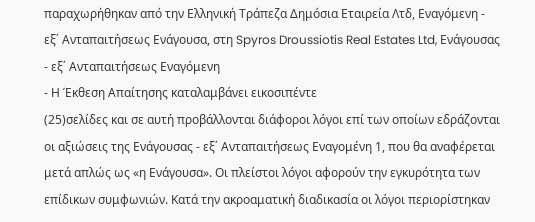παραχωρήθηκαν από την Ελληνική Τράπεζα Δημόσια Εταιρεία Λτδ, Εναγόμενη - εξ΄ Ανταπαιτήσεως Ενάγουσα, στη Spyros Droussiotis Real Estates Ltd, Ενάγουσας - εξ΄ Ανταπαιτήσεως Εναγόμενη
- Η Έκθεση Απαίτησης καταλαμβάνει εικοσιπέντε
(25)σελίδες και σε αυτή προβάλλονται διάφοροι λόγοι επί των οποίων εδράζονται οι αξιώσεις της Ενάγουσας - εξ΄ Ανταπαιτήσεως Εναγομένη 1, που θα αναφέρεται μετά απλώς ως «η Ενάγουσα». Οι πλείστοι λόγοι αφορούν την εγκυρότητα των επίδικων συμφωνιών. Κατά την ακροαματική διαδικασία οι λόγοι περιορίστηκαν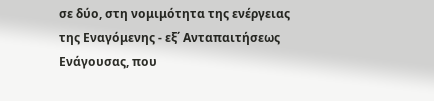σε δύο, στη νομιμότητα της ενέργειας της Εναγόμενης - εξ΄ Ανταπαιτήσεως Ενάγουσας, που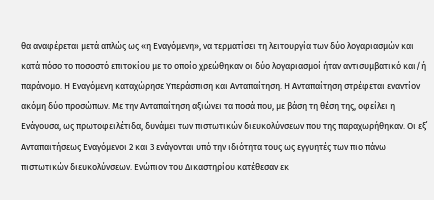θα αναφέρεται μετά απλώς ως «η Εναγόμενη», να τερματίσει τη λειτουργία των δύο λογαριασμών και κατά πόσο το ποσοστό επιτοκίου με το οποίο χρεώθηκαν οι δύο λογαριασμοί ήταν αντισυμβατικό και/ή παράνομο. Η Εναγόμενη καταχώρησε Υπεράσπιση και Ανταπαίτηση. Η Ανταπαίτηση στρέφεται εναντίον ακόμη δύο προσώπων. Με την Ανταπαίτηση αξιώνει τα ποσά που, με βάση τη θέση της, οφείλει η Ενάγουσα, ως πρωτοφειλέτιδα, δυνάμει των πιστωτικών διευκολύνσεων που της παραχωρήθηκαν. Οι εξ΄ Ανταπαιτήσεως Εναγόμενοι 2 και 3 ενάγονται υπό την ιδιότητα τους ως εγγυητές των πιο πάνω πιστωτικών διευκολύνσεων. Ενώπιον του Δικαστηρίου κατέθεσαν εκ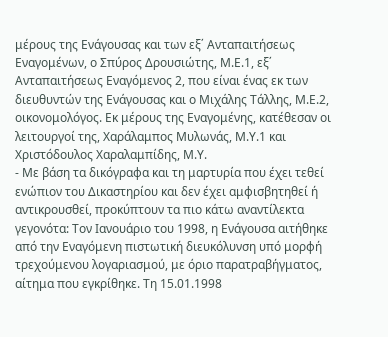μέρους της Ενάγουσας και των εξ΄ Ανταπαιτήσεως Εναγομένων, ο Σπύρος Δρουσιώτης, Μ.Ε.1, εξ΄ Ανταπαιτήσεως Εναγόμενος 2, που είναι ένας εκ των διευθυντών της Ενάγουσας και ο Μιχάλης Τάλλης, Μ.Ε.2, οικονομολόγος. Εκ μέρους της Εναγομένης, κατέθεσαν οι λειτουργοί της, Χαράλαμπος Μυλωνάς, Μ.Υ.1 και Χριστόδουλος Χαραλαμπίδης, Μ.Υ.
- Με βάση τα δικόγραφα και τη μαρτυρία που έχει τεθεί ενώπιον του Δικαστηρίου και δεν έχει αμφισβητηθεί ή αντικρουσθεί, προκύπτουν τα πιο κάτω αναντίλεκτα γεγονότα: Τον Ιανουάριο του 1998, η Ενάγουσα αιτήθηκε από την Εναγόμενη πιστωτική διευκόλυνση υπό μορφή τρεχούμενου λογαριασμού, με όριο παρατραβήγματος, αίτημα που εγκρίθηκε. Τη 15.01.1998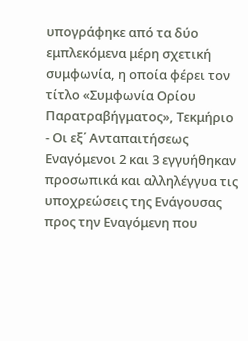υπογράφηκε από τα δύο εμπλεκόμενα μέρη σχετική συμφωνία, η οποία φέρει τον τίτλο «Συμφωνία Ορίου Παρατραβήγματος», Τεκμήριο
- Οι εξ΄ Ανταπαιτήσεως Εναγόμενοι 2 και 3 εγγυήθηκαν προσωπικά και αλληλέγγυα τις υποχρεώσεις της Ενάγουσας προς την Εναγόμενη που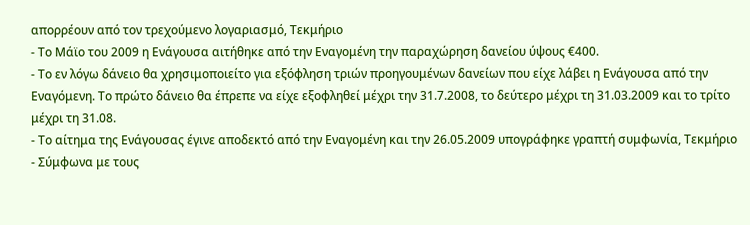απορρέουν από τον τρεχούμενο λογαριασμό, Τεκμήριο
- Το Μάϊο του 2009 η Ενάγουσα αιτήθηκε από την Εναγομένη την παραχώρηση δανείου ύψους €400.
- Το εν λόγω δάνειο θα χρησιμοποιείτο για εξόφληση τριών προηγουμένων δανείων που είχε λάβει η Ενάγουσα από την Εναγόμενη. Το πρώτο δάνειο θα έπρεπε να είχε εξοφληθεί μέχρι την 31.7.2008, το δεύτερο μέχρι τη 31.03.2009 και το τρίτο μέχρι τη 31.08.
- Το αίτημα της Ενάγουσας έγινε αποδεκτό από την Εναγομένη και την 26.05.2009 υπογράφηκε γραπτή συμφωνία, Τεκμήριο
- Σύμφωνα με τους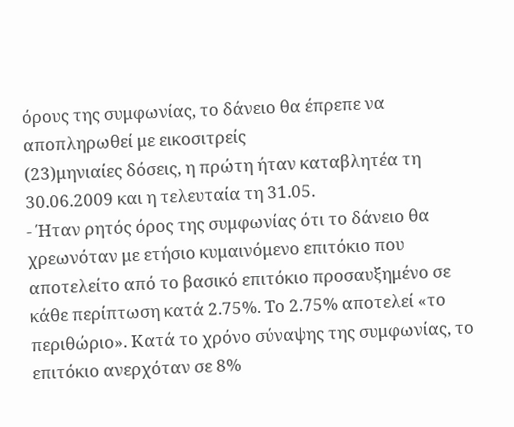όρους της συμφωνίας, το δάνειο θα έπρεπε να αποπληρωθεί με εικοσιτρείς
(23)μηνιαίες δόσεις, η πρώτη ήταν καταβλητέα τη 30.06.2009 και η τελευταία τη 31.05.
- Ήταν ρητός όρος της συμφωνίας ότι το δάνειο θα χρεωνόταν με ετήσιο κυμαινόμενο επιτόκιο που αποτελείτο από το βασικό επιτόκιο προσαυξημένο σε κάθε περίπτωση κατά 2.75%. Tο 2.75% αποτελεί «το περιθώριο». Κατά το χρόνο σύναψης της συμφωνίας, το επιτόκιο ανερχόταν σε 8%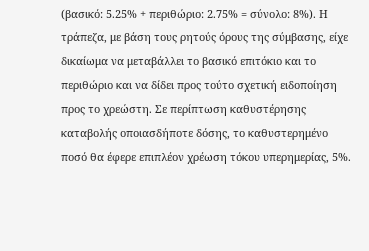(βασικό: 5.25% + περιθώριο: 2.75% = σύνολο: 8%). Η τράπεζα, με βάση τους ρητούς όρους της σύμβασης, είχε δικαίωμα να μεταβάλλει το βασικό επιτόκιο και το περιθώριο και να δίδει προς τούτο σχετική ειδοποίηση προς το χρεώστη. Σε περίπτωση καθυστέρησης καταβολής οποιασδήποτε δόσης, το καθυστερημένο ποσό θα έφερε επιπλέον χρέωση τόκου υπερημερίας, 5%.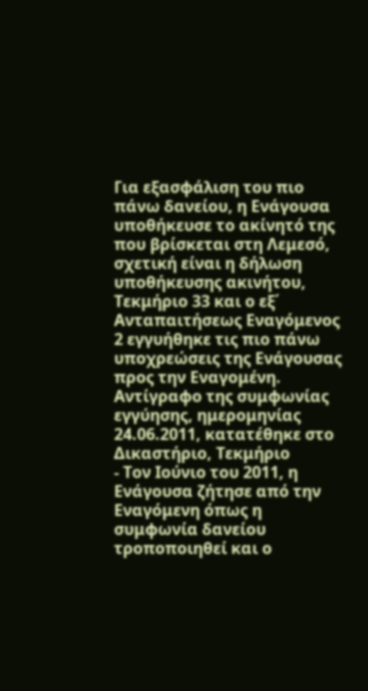Για εξασφάλιση του πιο πάνω δανείου, η Ενάγουσα υποθήκευσε το ακίνητό της που βρίσκεται στη Λεμεσό, σχετική είναι η δήλωση υποθήκευσης ακινήτου, Τεκμήριο 33 και ο εξ΄ Ανταπαιτήσεως Εναγόμενος 2 εγγυήθηκε τις πιο πάνω υποχρεώσεις της Ενάγουσας προς την Εναγομένη. Αντίγραφο της συμφωνίας εγγύησης, ημερομηνίας 24.06.2011, κατατέθηκε στο Δικαστήριο, Τεκμήριο
- Τον Ιούνιο του 2011, η Ενάγουσα ζήτησε από την Εναγόμενη όπως η συμφωνία δανείου τροποποιηθεί και ο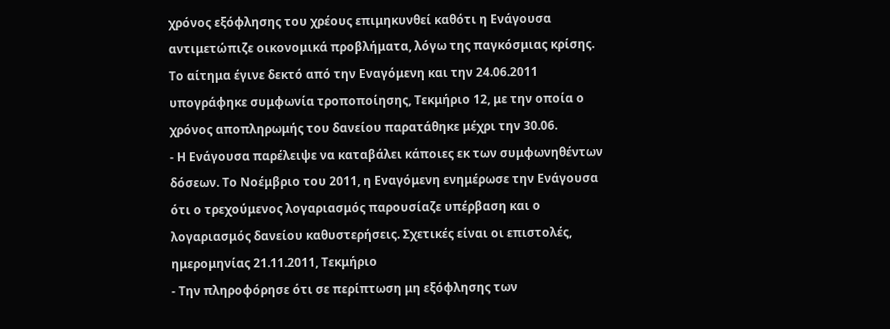χρόνος εξόφλησης του χρέους επιμηκυνθεί καθότι η Ενάγουσα αντιμετώπιζε οικονομικά προβλήματα, λόγω της παγκόσμιας κρίσης. Το αίτημα έγινε δεκτό από την Εναγόμενη και την 24.06.2011 υπογράφηκε συμφωνία τροποποίησης, Τεκμήριο 12, με την οποία ο χρόνος αποπληρωμής του δανείου παρατάθηκε μέχρι την 30.06.
- Η Ενάγουσα παρέλειψε να καταβάλει κάποιες εκ των συμφωνηθέντων δόσεων. Το Νοέμβριο του 2011, η Εναγόμενη ενημέρωσε την Ενάγουσα ότι ο τρεχούμενος λογαριασμός παρουσίαζε υπέρβαση και ο λογαριασμός δανείου καθυστερήσεις. Σχετικές είναι οι επιστολές, ημερομηνίας 21.11.2011, Τεκμήριο
- Την πληροφόρησε ότι σε περίπτωση μη εξόφλησης των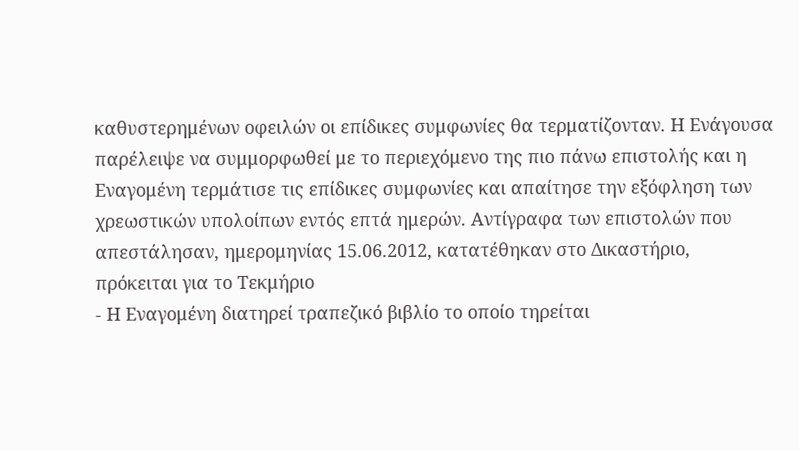καθυστερημένων οφειλών οι επίδικες συμφωνίες θα τερματίζονταν. Η Ενάγουσα παρέλειψε να συμμορφωθεί με το περιεχόμενο της πιο πάνω επιστολής και η Εναγομένη τερμάτισε τις επίδικες συμφωνίες και απαίτησε την εξόφληση των χρεωστικών υπολοίπων εντός επτά ημερών. Αντίγραφα των επιστολών που απεστάλησαν, ημερομηνίας 15.06.2012, κατατέθηκαν στο Δικαστήριο, πρόκειται για το Τεκμήριο
- Η Εναγομένη διατηρεί τραπεζικό βιβλίο το οποίο τηρείται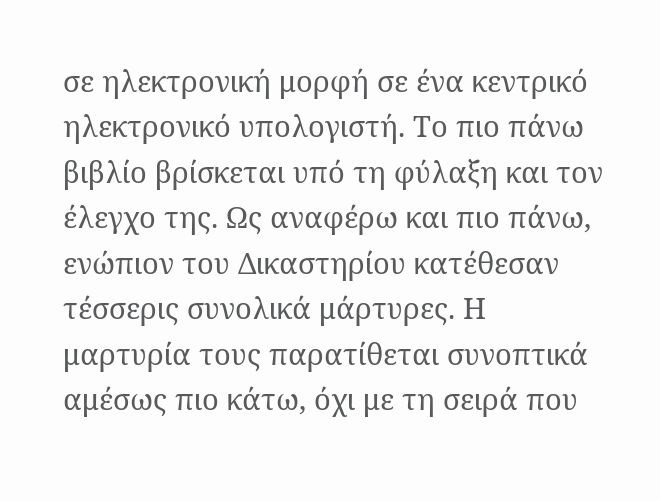σε ηλεκτρονική μορφή σε ένα κεντρικό ηλεκτρονικό υπολογιστή. Το πιο πάνω βιβλίο βρίσκεται υπό τη φύλαξη και τον έλεγχο της. Ως αναφέρω και πιο πάνω, ενώπιον του Δικαστηρίου κατέθεσαν τέσσερις συνολικά μάρτυρες. Η μαρτυρία τους παρατίθεται συνοπτικά αμέσως πιο κάτω, όχι με τη σειρά που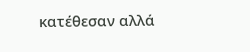κατέθεσαν αλλά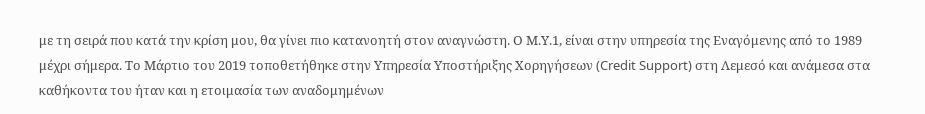με τη σειρά που κατά την κρίση μου, θα γίνει πιο κατανοητή στον αναγνώστη. Ο Μ.Υ.1, είναι στην υπηρεσία της Εναγόμενης από το 1989 μέχρι σήμερα. Το Μάρτιο του 2019 τοποθετήθηκε στην Υπηρεσία Υποστήριξης Χορηγήσεων (Credit Support) στη Λεμεσό και ανάμεσα στα καθήκοντα του ήταν και η ετοιμασία των αναδομημένων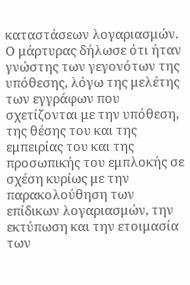καταστάσεων λογαριασμών. Ο μάρτυρας δήλωσε ότι ήταν γνώστης των γεγονότων της υπόθεσης, λόγω της μελέτης των εγγράφων που σχετίζονται με την υπόθεση, της θέσης του και της εμπειρίας του και της προσωπικής του εμπλοκής σε σχέση κυρίως με την παρακολούθηση των επίδικων λογαριασμών, την εκτύπωση και την ετοιμασία των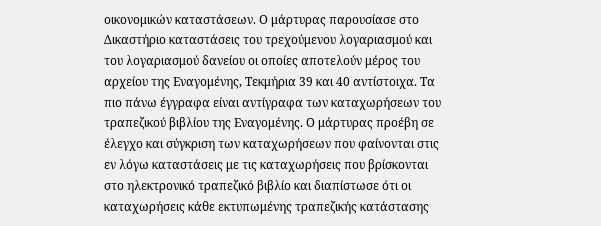οικονομικών καταστάσεων. Ο μάρτυρας παρουσίασε στο Δικαστήριο καταστάσεις του τρεχούμενου λογαριασμού και του λογαριασμού δανείου οι οποίες αποτελούν μέρος του αρχείου της Εναγομένης, Τεκμήρια 39 και 40 αντίστοιχα. Τα πιο πάνω έγγραφα είναι αντίγραφα των καταχωρήσεων του τραπεζικού βιβλίου της Εναγομένης. Ο μάρτυρας προέβη σε έλεγχο και σύγκριση των καταχωρήσεων που φαίνονται στις εν λόγω καταστάσεις με τις καταχωρήσεις που βρίσκονται στο ηλεκτρονικό τραπεζικό βιβλίο και διαπίστωσε ότι οι καταχωρήσεις κάθε εκτυπωμένης τραπεζικής κατάστασης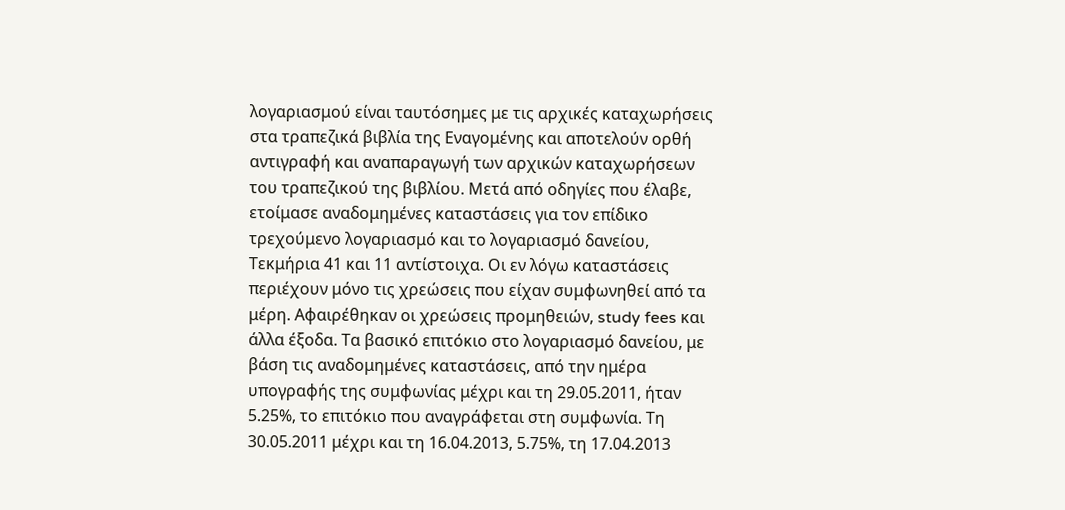λογαριασμού είναι ταυτόσημες με τις αρχικές καταχωρήσεις στα τραπεζικά βιβλία της Εναγομένης και αποτελούν ορθή αντιγραφή και αναπαραγωγή των αρχικών καταχωρήσεων του τραπεζικού της βιβλίου. Μετά από οδηγίες που έλαβε, ετοίμασε αναδομημένες καταστάσεις για τον επίδικο τρεχούμενο λογαριασμό και το λογαριασμό δανείου, Τεκμήρια 41 και 11 αντίστοιχα. Οι εν λόγω καταστάσεις περιέχουν μόνο τις χρεώσεις που είχαν συμφωνηθεί από τα μέρη. Αφαιρέθηκαν οι χρεώσεις προμηθειών, study fees και άλλα έξοδα. Τα βασικό επιτόκιο στο λογαριασμό δανείου, με βάση τις αναδομημένες καταστάσεις, από την ημέρα υπογραφής της συμφωνίας μέχρι και τη 29.05.2011, ήταν 5.25%, το επιτόκιο που αναγράφεται στη συμφωνία. Τη 30.05.2011 μέχρι και τη 16.04.2013, 5.75%, τη 17.04.2013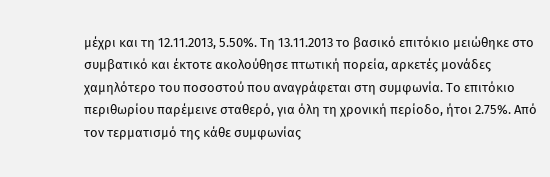μέχρι και τη 12.11.2013, 5.50%. Τη 13.11.2013 το βασικό επιτόκιο μειώθηκε στο συμβατικό και έκτοτε ακολούθησε πτωτική πορεία, αρκετές μονάδες χαμηλότερο του ποσοστού που αναγράφεται στη συμφωνία. Το επιτόκιο περιθωρίου παρέμεινε σταθερό, για όλη τη χρονική περίοδο, ήτοι 2.75%. Από τον τερματισμό της κάθε συμφωνίας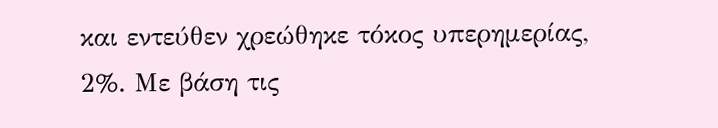και εντεύθεν χρεώθηκε τόκος υπερημερίας, 2%. Με βάση τις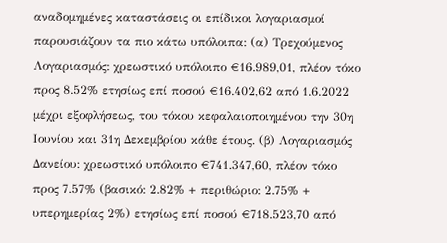αναδομημένες καταστάσεις οι επίδικοι λογαριασμοί παρουσιάζουν τα πιο κάτω υπόλοιπα: (α) Τρεχούμενος Λογαριασμός: χρεωστικό υπόλοιπο €16.989,01, πλέον τόκο προς 8.52% ετησίως επί ποσού €16.402,62 από 1.6.2022 μέχρι εξοφλήσεως, του τόκου κεφαλαιοποιημένου την 30η Ιουνίου και 31η Δεκεμβρίου κάθε έτους. (β) Λογαριασμός Δανείου: χρεωστικό υπόλοιπο €741.347,60, πλέον τόκο προς 7.57% (βασικό: 2.82% + περιθώριο: 2.75% + υπερημερίας 2%) ετησίως επί ποσού €718.523,70 από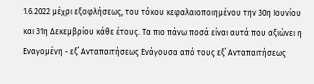1.6.2022 μέχρι εξοφλήσεως, του τόκου κεφαλαιοποιημένου την 30η Ιουνίου και 31η Δεκεμβρίου κάθε έτους. Τα πιο πάνω ποσά είναι αυτά που αξιώνει η Εναγομένη - εξ΄ Ανταπαιτήσεως Ενάγουσα από τους εξ΄ Ανταπαιτήσεως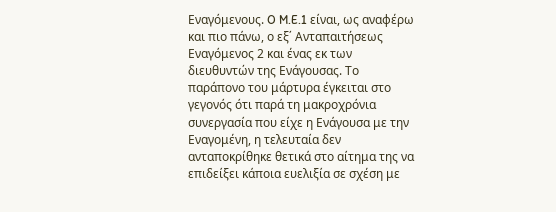Εναγόμενους. O M.E.1 είναι, ως αναφέρω και πιο πάνω, ο εξ΄ Ανταπαιτήσεως Εναγόμενος 2 και ένας εκ των διευθυντών της Ενάγουσας. Το παράπονο του μάρτυρα έγκειται στο γεγονός ότι παρά τη μακροχρόνια συνεργασία που είχε η Ενάγουσα με την Εναγομένη, η τελευταία δεν ανταποκρίθηκε θετικά στο αίτημα της να επιδείξει κάποια ευελιξία σε σχέση με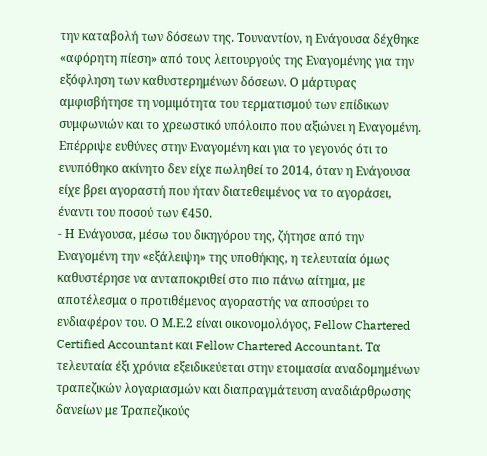την καταβολή των δόσεων της. Τουναντίον, η Ενάγουσα δέχθηκε «αφόρητη πίεση» από τους λειτουργούς της Εναγομένης για την εξόφληση των καθυστερημένων δόσεων. Ο μάρτυρας αμφισβήτησε τη νομιμότητα του τερματισμού των επίδικων συμφωνιών και το χρεωστικό υπόλοιπο που αξιώνει η Εναγομένη. Επέρριψε ευθύνες στην Εναγομένη και για το γεγονός ότι το ενυπόθηκο ακίνητο δεν είχε πωληθεί το 2014, όταν η Ενάγουσα είχε βρει αγοραστή που ήταν διατεθειμένος να το αγοράσει, έναντι του ποσού των €450.
- Η Ενάγουσα, μέσω του δικηγόρου της, ζήτησε από την Εναγομένη την «εξάλειψη» της υποθήκης, η τελευταία όμως καθυστέρησε να ανταποκριθεί στο πιο πάνω αίτημα, με αποτέλεσμα ο προτιθέμενος αγοραστής να αποσύρει το ενδιαφέρον του. Ο Μ.Ε.2 είναι οικονομολόγος, Fellow Chartered Certified Accountant και Fellow Chartered Accountant. Τα τελευταία έξι χρόνια εξειδικεύεται στην ετοιμασία αναδομημένων τραπεζικών λογαριασμών και διαπραγμάτευση αναδιάρθρωσης δανείων με Τραπεζικούς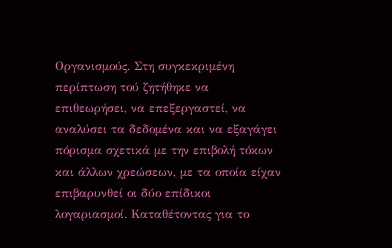Οργανισμούς. Στη συγκεκριμένη περίπτωση τού ζητήθηκε να επιθεωρήσει, να επεξεργαστεί, να αναλύσει τα δεδομένα και να εξαγάγει πόρισμα σχετικά με την επιβολή τόκων και άλλων χρεώσεων, με τα οποία είχαν επιβαρυνθεί οι δύο επίδικοι λογαριασμοί. Καταθέτοντας για το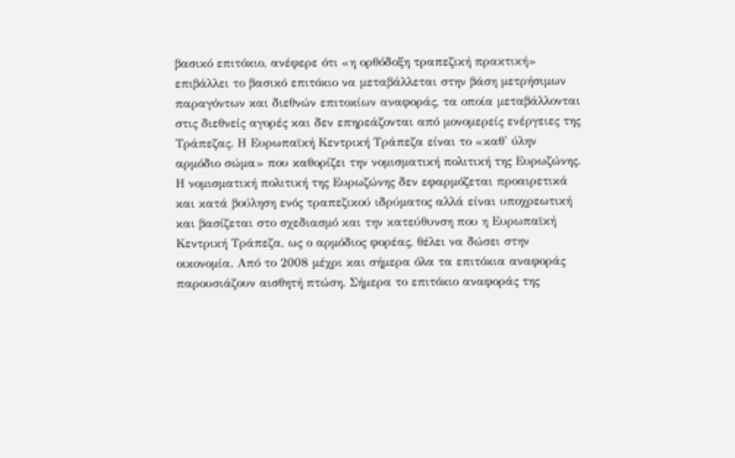βασικό επιτόκιο, ανέφερε ότι «η ορθόδοξη τραπεζική πρακτική» επιβάλλει το βασικό επιτόκιο να μεταβάλλεται στην βάση μετρήσιμων παραγόντων και διεθνών επιτοκίων αναφοράς, τα οποία μεταβάλλονται στις διεθνείς αγορές και δεν επηρεάζονται από μονομερείς ενέργειες της Τράπεζας. Η Ευρωπαϊκή Κεντρική Τράπεζα είναι το «καθ' ύλην αρμόδιο σώμα» που καθορίζει την νομισματική πολιτική της Ευρωζώνης. Η νομισματική πολιτική της Ευρωζώνης δεν εφαρμόζεται προαιρετικά και κατά βούληση ενός τραπεζικού ιδρύματος αλλά είναι υποχρεωτική και βασίζεται στο σχεδιασμό και την κατεύθυνση που η Ευρωπαϊκή Κεντρική Τράπεζα, ως ο αρμόδιος φορέας, θέλει να δώσει στην οικονομία. Από το 2008 μέχρι και σήμερα όλα τα επιτόκια αναφοράς παρουσιάζουν αισθητή πτώση. Σήμερα το επιτόκιο αναφοράς της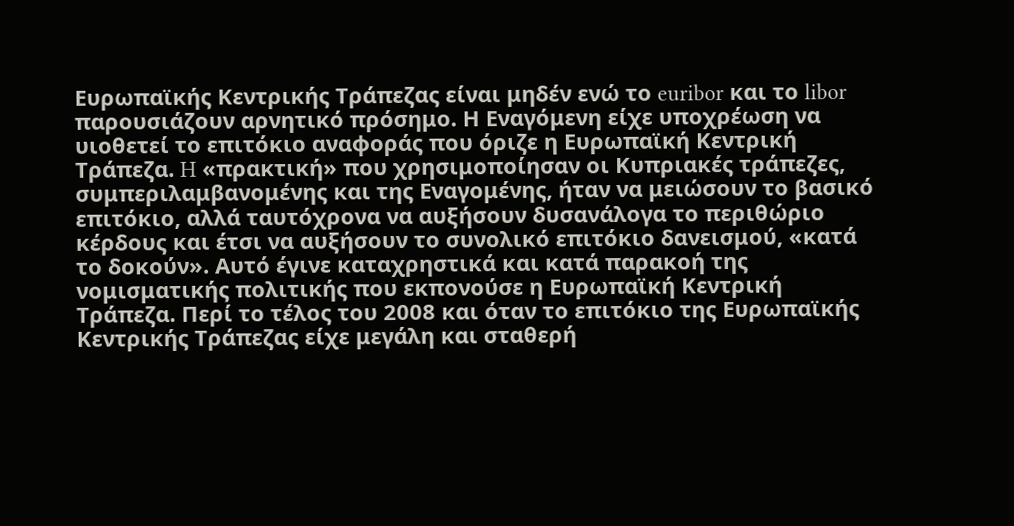Ευρωπαϊκής Κεντρικής Τράπεζας είναι μηδέν ενώ το euribor και το libor παρουσιάζουν αρνητικό πρόσημο. Η Εναγόμενη είχε υποχρέωση να υιοθετεί το επιτόκιο αναφοράς που όριζε η Ευρωπαϊκή Κεντρική Τράπεζα. H «πρακτική» που χρησιμοποίησαν οι Κυπριακές τράπεζες, συμπεριλαμβανομένης και της Εναγομένης, ήταν να μειώσουν το βασικό επιτόκιο, αλλά ταυτόχρονα να αυξήσουν δυσανάλογα το περιθώριο κέρδους και έτσι να αυξήσουν το συνολικό επιτόκιο δανεισμού, «κατά το δοκούν». Αυτό έγινε καταχρηστικά και κατά παρακοή της νομισματικής πολιτικής που εκπονούσε η Ευρωπαϊκή Κεντρική Τράπεζα. Περί το τέλος του 2008 και όταν το επιτόκιο της Ευρωπαϊκής Κεντρικής Τράπεζας είχε μεγάλη και σταθερή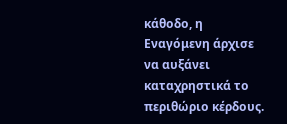κάθοδο, η Εναγόμενη άρχισε να αυξάνει καταχρηστικά το περιθώριο κέρδους.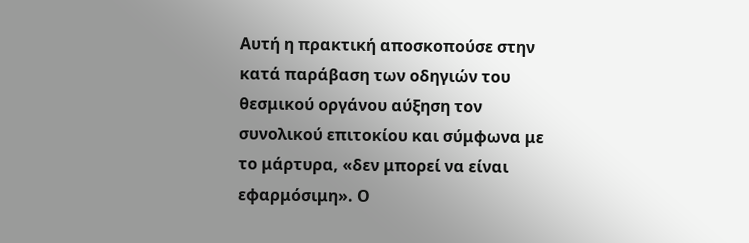Αυτή η πρακτική αποσκοπούσε στην κατά παράβαση των οδηγιών του θεσμικού οργάνου αύξηση τον συνολικού επιτοκίου και σύμφωνα με το μάρτυρα, «δεν μπορεί να είναι εφαρμόσιμη». Ο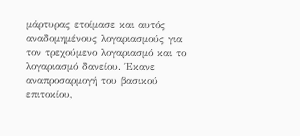μάρτυρας ετοίμασε και αυτός αναδομημένους λογαριασμούς για τον τρεχούμενο λογαριασμό και το λογαριασμό δανείου. Έκανε αναπροσαρμογή του βασικού επιτοκίου,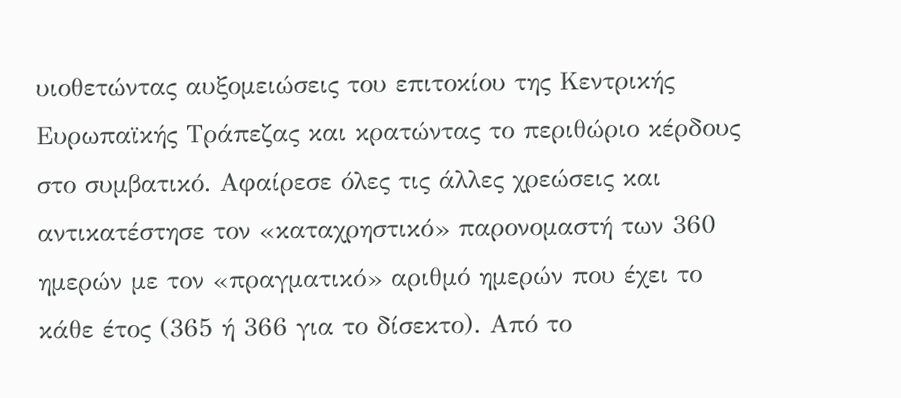υιοθετώντας αυξομειώσεις του επιτοκίου της Κεντρικής Ευρωπαϊκής Τράπεζας και κρατώντας το περιθώριο κέρδους στο συμβατικό. Αφαίρεσε όλες τις άλλες χρεώσεις και αντικατέστησε τον «καταχρηστικό» παρονομαστή των 360 ημερών με τον «πραγματικό» αριθμό ημερών που έχει το κάθε έτος (365 ή 366 για το δίσεκτο). Από το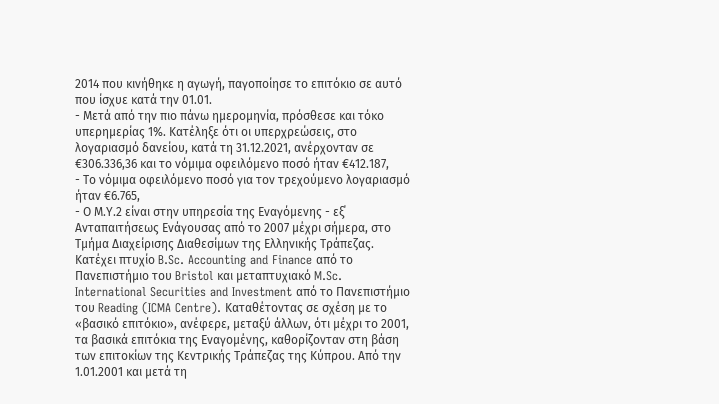2014 που κινήθηκε η αγωγή, παγοποίησε το επιτόκιο σε αυτό που ίσχυε κατά την 01.01.
- Μετά από την πιο πάνω ημερομηνία, πρόσθεσε και τόκο υπερημερίας 1%. Κατέληξε ότι οι υπερχρεώσεις, στο λογαριασμό δανείου, κατά τη 31.12.2021, ανέρχονταν σε €306.336,36 και το νόμιμα οφειλόμενο ποσό ήταν €412.187,
- Το νόμιμα οφειλόμενο ποσό για τον τρεχούμενο λογαριασμό ήταν €6.765,
- Ο Μ.Υ.2 είναι στην υπηρεσία της Εναγόμενης - εξ΄ Ανταπαιτήσεως Ενάγουσας από το 2007 μέχρι σήμερα, στο Τμήμα Διαχείρισης Διαθεσίμων της Ελληνικής Τράπεζας. Κατέχει πτυχίο B.Sc. Accounting and Finance από το Πανεπιστήμιο του Bristol και μεταπτυχιακό M.Sc. International Securities and Investment από το Πανεπιστήμιο του Reading (ICMA Centre). Καταθέτοντας σε σχέση με το «βασικό επιτόκιο», ανέφερε, μεταξύ άλλων, ότι μέχρι το 2001, τα βασικά επιτόκια της Εναγομένης, καθορίζονταν στη βάση των επιτοκίων της Κεντρικής Τράπεζας της Κύπρου. Από την 1.01.2001 και μετά τη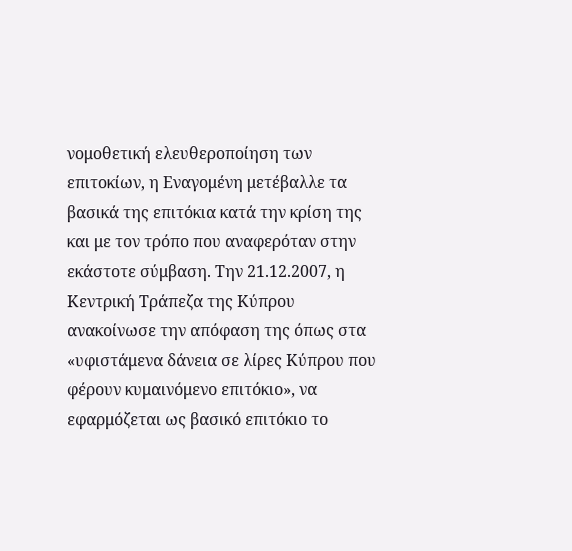νομοθετική ελευθεροποίηση των επιτοκίων, η Εναγομένη μετέβαλλε τα βασικά της επιτόκια κατά την κρίση της και με τον τρόπο που αναφερόταν στην εκάστοτε σύμβαση. Την 21.12.2007, η Κεντρική Τράπεζα της Κύπρου ανακοίνωσε την απόφαση της όπως στα «υφιστάμενα δάνεια σε λίρες Κύπρου που φέρουν κυμαινόμενο επιτόκιο», να εφαρμόζεται ως βασικό επιτόκιο το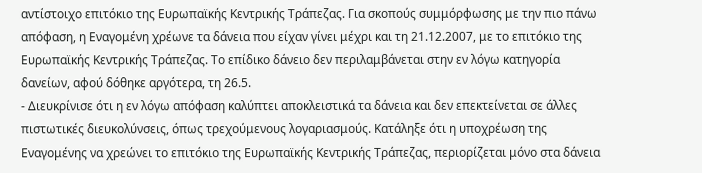αντίστοιχο επιτόκιο της Ευρωπαϊκής Κεντρικής Τράπεζας. Για σκοπούς συμμόρφωσης με την πιο πάνω απόφαση, η Εναγομένη χρέωνε τα δάνεια που είχαν γίνει μέχρι και τη 21.12.2007, με το επιτόκιο της Ευρωπαϊκής Κεντρικής Τράπεζας. Το επίδικο δάνειο δεν περιλαμβάνεται στην εν λόγω κατηγορία δανείων, αφού δόθηκε αργότερα, τη 26.5.
- Διευκρίνισε ότι η εν λόγω απόφαση καλύπτει αποκλειστικά τα δάνεια και δεν επεκτείνεται σε άλλες πιστωτικές διευκολύνσεις, όπως τρεχούμενους λογαριασμούς. Κατάληξε ότι η υποχρέωση της Εναγομένης να χρεώνει το επιτόκιο της Ευρωπαϊκής Κεντρικής Τράπεζας, περιορίζεται μόνο στα δάνεια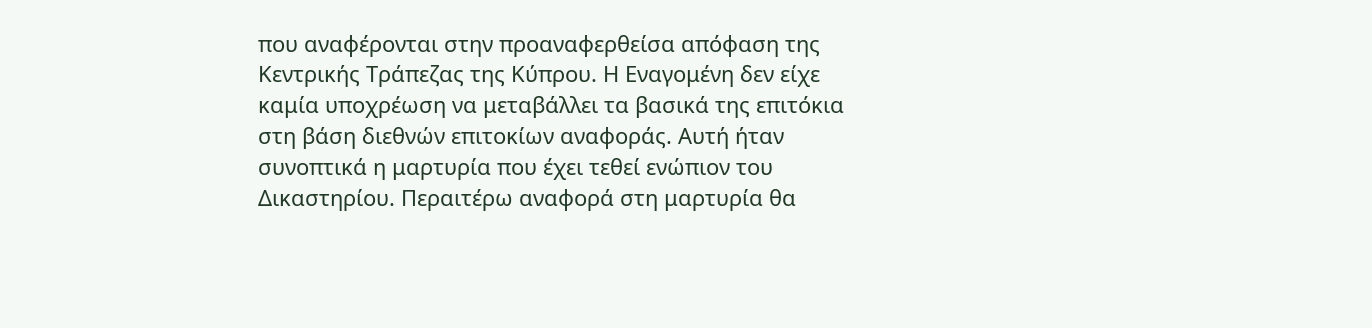που αναφέρονται στην προαναφερθείσα απόφαση της Κεντρικής Τράπεζας της Κύπρου. Η Εναγομένη δεν είχε καμία υποχρέωση να μεταβάλλει τα βασικά της επιτόκια στη βάση διεθνών επιτοκίων αναφοράς. Αυτή ήταν συνοπτικά η μαρτυρία που έχει τεθεί ενώπιον του Δικαστηρίου. Περαιτέρω αναφορά στη μαρτυρία θα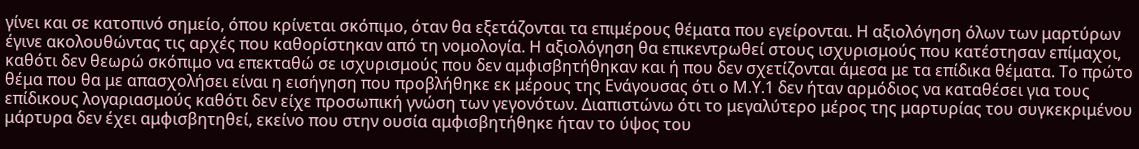γίνει και σε κατοπινό σημείο, όπου κρίνεται σκόπιμο, όταν θα εξετάζονται τα επιμέρους θέματα που εγείρονται. Η αξιολόγηση όλων των μαρτύρων έγινε ακολουθώντας τις αρχές που καθορίστηκαν από τη νομολογία. Η αξιολόγηση θα επικεντρωθεί στους ισχυρισμούς που κατέστησαν επίμαχοι, καθότι δεν θεωρώ σκόπιμο να επεκταθώ σε ισχυρισμούς που δεν αμφισβητήθηκαν και ή που δεν σχετίζονται άμεσα με τα επίδικα θέματα. Το πρώτο θέμα που θα με απασχολήσει είναι η εισήγηση που προβλήθηκε εκ μέρους της Ενάγουσας ότι ο Μ.Υ.1 δεν ήταν αρμόδιος να καταθέσει για τους επίδικους λογαριασμούς καθότι δεν είχε προσωπική γνώση των γεγονότων. Διαπιστώνω ότι το μεγαλύτερο μέρος της μαρτυρίας του συγκεκριμένου μάρτυρα δεν έχει αμφισβητηθεί, εκείνο που στην ουσία αμφισβητήθηκε ήταν το ύψος του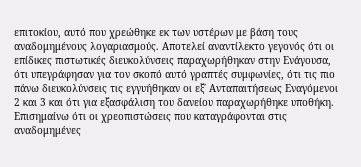επιτοκίου, αυτό που χρεώθηκε εκ των υστέρων με βάση τους αναδομημένους λογαριασμούς. Αποτελεί αναντίλεκτο γεγονός ότι οι επίδικες πιστωτικές διευκολύνσεις παραχωρήθηκαν στην Ενάγουσα, ότι υπεγράφησαν για τον σκοπό αυτό γραπτές συμφωνίες, ότι τις πιο πάνω διευκολύνσεις τις εγγυήθηκαν οι εξ΄ Ανταπαιτήσεως Εναγόμενοι 2 και 3 και ότι για εξασφάλιση του δανείου παραχωρήθηκε υποθήκη. Επισημαίνω ότι οι χρεοπιστώσεις που καταγράφονται στις αναδομημένες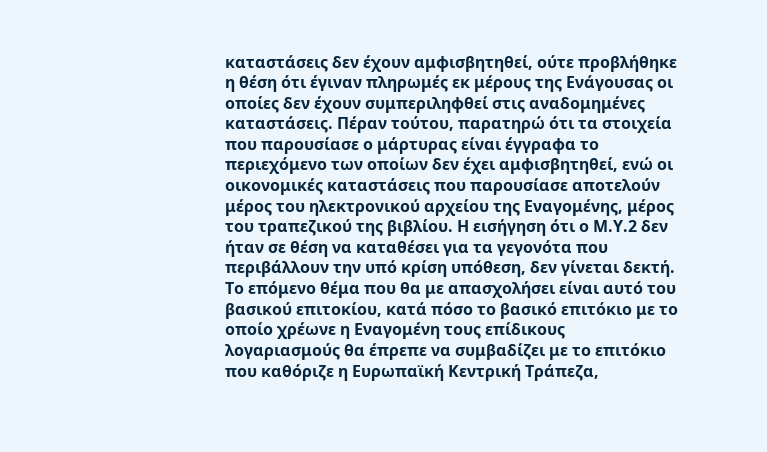καταστάσεις δεν έχουν αμφισβητηθεί, ούτε προβλήθηκε η θέση ότι έγιναν πληρωμές εκ μέρους της Ενάγουσας οι οποίες δεν έχουν συμπεριληφθεί στις αναδομημένες καταστάσεις. Πέραν τούτου, παρατηρώ ότι τα στοιχεία που παρουσίασε ο μάρτυρας είναι έγγραφα το περιεχόμενο των οποίων δεν έχει αμφισβητηθεί, ενώ οι οικονομικές καταστάσεις που παρουσίασε αποτελούν μέρος του ηλεκτρονικού αρχείου της Εναγομένης, μέρος του τραπεζικού της βιβλίου. Η εισήγηση ότι ο Μ.Υ.2 δεν ήταν σε θέση να καταθέσει για τα γεγονότα που περιβάλλουν την υπό κρίση υπόθεση, δεν γίνεται δεκτή. Το επόμενο θέμα που θα με απασχολήσει είναι αυτό του βασικού επιτοκίου, κατά πόσο το βασικό επιτόκιο με το οποίο χρέωνε η Εναγομένη τους επίδικους λογαριασμούς θα έπρεπε να συμβαδίζει με το επιτόκιο που καθόριζε η Ευρωπαϊκή Κεντρική Τράπεζα,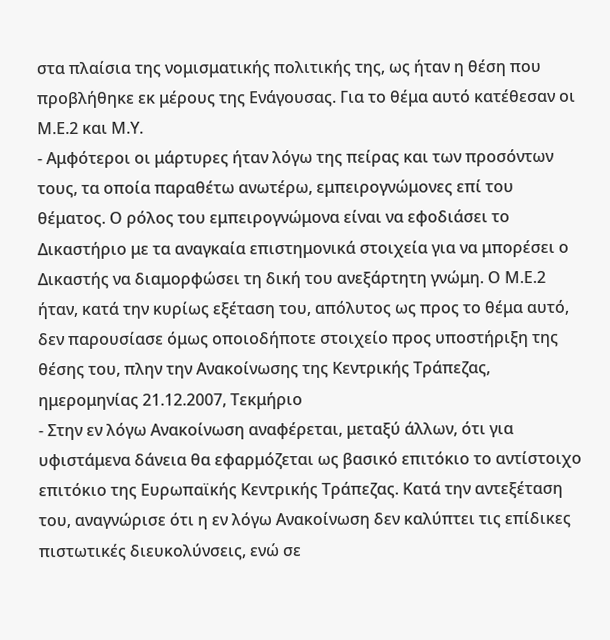στα πλαίσια της νομισματικής πολιτικής της, ως ήταν η θέση που προβλήθηκε εκ μέρους της Ενάγουσας. Για το θέμα αυτό κατέθεσαν οι Μ.Ε.2 και Μ.Υ.
- Αμφότεροι οι μάρτυρες ήταν λόγω της πείρας και των προσόντων τους, τα οποία παραθέτω ανωτέρω, εμπειρογνώμονες επί του θέματος. Ο ρόλος του εμπειρογνώμονα είναι να εφοδιάσει το Δικαστήριο με τα αναγκαία επιστημονικά στοιχεία για να μπορέσει ο Δικαστής να διαμορφώσει τη δική του ανεξάρτητη γνώμη. Ο Μ.Ε.2 ήταν, κατά την κυρίως εξέταση του, απόλυτος ως προς το θέμα αυτό, δεν παρουσίασε όμως οποιοδήποτε στοιχείο προς υποστήριξη της θέσης του, πλην την Ανακοίνωσης της Κεντρικής Τράπεζας, ημερομηνίας 21.12.2007, Τεκμήριο
- Στην εν λόγω Ανακοίνωση αναφέρεται, μεταξύ άλλων, ότι για υφιστάμενα δάνεια θα εφαρμόζεται ως βασικό επιτόκιο το αντίστοιχο επιτόκιο της Ευρωπαϊκής Κεντρικής Τράπεζας. Κατά την αντεξέταση του, αναγνώρισε ότι η εν λόγω Ανακοίνωση δεν καλύπτει τις επίδικες πιστωτικές διευκολύνσεις, ενώ σε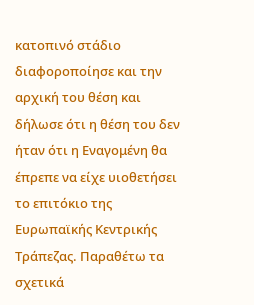κατοπινό στάδιο διαφοροποίησε και την αρχική του θέση και δήλωσε ότι η θέση του δεν ήταν ότι η Εναγομένη θα έπρεπε να είχε υιοθετήσει το επιτόκιο της Ευρωπαϊκής Κεντρικής Τράπεζας. Παραθέτω τα σχετικά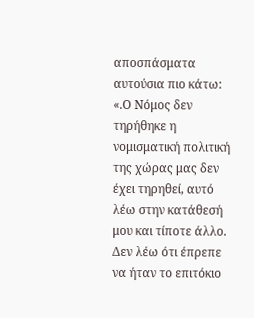αποσπάσματα αυτούσια πιο κάτω: «.Ο Νόμος δεν τηρήθηκε η νομισματική πολιτική της χώρας μας δεν έχει τηρηθεί, αυτό λέω στην κατάθεσή μου και τίποτε άλλο. Δεν λέω ότι έπρεπε να ήταν το επιτόκιο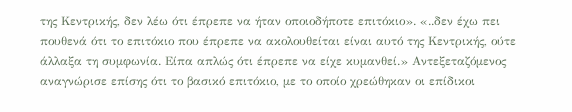της Κεντρικής, δεν λέω ότι έπρεπε να ήταν οποιοδήποτε επιτόκιο». «..δεν έχω πει πουθενά ότι το επιτόκιο που έπρεπε να ακολουθείται είναι αυτό της Κεντρικής, ούτε άλλαξα τη συμφωνία. Είπα απλώς ότι έπρεπε να είχε κυμανθεί.» Αντεξεταζόμενος αναγνώρισε επίσης ότι το βασικό επιτόκιο, με το οποίο χρεώθηκαν οι επίδικοι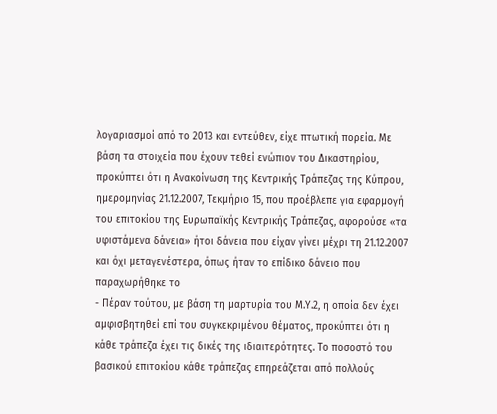λογαριασμοί από το 2013 και εντεύθεν, είχε πτωτική πορεία. Με βάση τα στοιχεία που έχουν τεθεί ενώπιον του Δικαστηρίου, προκύπτει ότι η Ανακοίνωση της Κεντρικής Τράπεζας της Κύπρου, ημερομηνίας 21.12.2007, Τεκμήριο 15, που προέβλεπε για εφαρμογή του επιτοκίου της Ευρωπαϊκής Κεντρικής Τράπεζας, αφορούσε «τα υφιστάμενα δάνεια» ήτοι δάνεια που είχαν γίνει μέχρι τη 21.12.2007 και όχι μεταγενέστερα, όπως ήταν το επίδικο δάνειο που παραχωρήθηκε το
- Πέραν τούτου, με βάση τη μαρτυρία του Μ.Υ.2, η οποία δεν έχει αμφισβητηθεί επί του συγκεκριμένου θέματος, προκύπτει ότι η κάθε τράπεζα έχει τις δικές της ιδιαιτερότητες. Το ποσοστό του βασικού επιτοκίου κάθε τράπεζας επηρεάζεται από πολλούς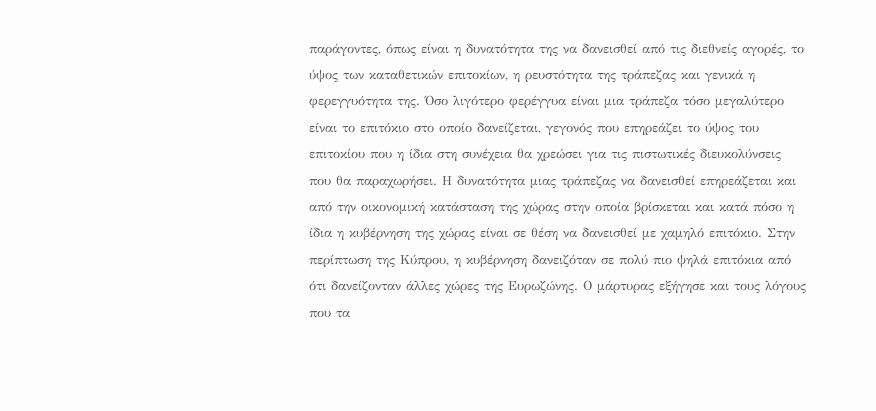παράγοντες, όπως είναι η δυνατότητα της να δανεισθεί από τις διεθνείς αγορές, το ύψος των καταθετικών επιτοκίων, η ρευστότητα της τράπεζας και γενικά η φερεγγυότητα της. Όσο λιγότερο φερέγγυα είναι μια τράπεζα τόσο μεγαλύτερο είναι το επιτόκιο στο οποίο δανείζεται, γεγονός που επηρεάζει το ύψος του επιτοκίου που η ίδια στη συνέχεια θα χρεώσει για τις πιστωτικές διευκολύνσεις που θα παραχωρήσει. Η δυνατότητα μιας τράπεζας να δανεισθεί επηρεάζεται και από την οικονομική κατάσταση της χώρας στην οποία βρίσκεται και κατά πόσο η ίδια η κυβέρνηση της χώρας είναι σε θέση να δανεισθεί με χαμηλό επιτόκιο. Στην περίπτωση της Κύπρου, η κυβέρνηση δανειζόταν σε πολύ πιο ψηλά επιτόκια από ότι δανείζονταν άλλες χώρες της Ευρωζώνης. Ο μάρτυρας εξήγησε και τους λόγους που τα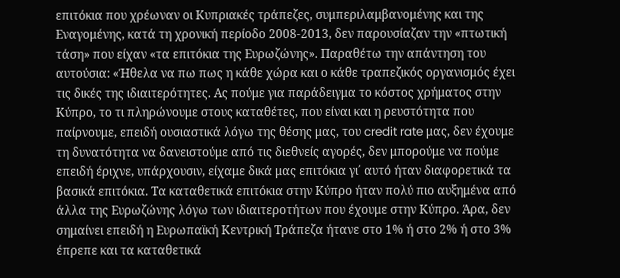επιτόκια που χρέωναν οι Κυπριακές τράπεζες, συμπεριλαμβανομένης και της Εναγομένης, κατά τη χρονική περίοδο 2008-2013, δεν παρουσίαζαν την «πτωτική τάση» που είχαν «τα επιτόκια της Ευρωζώνης». Παραθέτω την απάντηση του αυτούσια: «Ήθελα να πω πως η κάθε χώρα και ο κάθε τραπεζικός οργανισμός έχει τις δικές της ιδιαιτερότητες. Ας πούμε για παράδειγμα το κόστος χρήματος στην Κύπρο, το τι πληρώνουμε στους καταθέτες, που είναι και η ρευστότητα που παίρνουμε, επειδή ουσιαστικά λόγω της θέσης μας, του credit rate μας, δεν έχουμε τη δυνατότητα να δανειστούμε από τις διεθνείς αγορές, δεν μπορούμε να πούμε επειδή έριχνε, υπάρχουσιν, είχαμε δικά μας επιτόκια γι΄ αυτό ήταν διαφορετικά τα βασικά επιτόκια. Τα καταθετικά επιτόκια στην Κύπρο ήταν πολύ πιο αυξημένα από άλλα της Ευρωζώνης λόγω των ιδιαιτεροτήτων που έχουμε στην Κύπρο. Άρα, δεν σημαίνει επειδή η Ευρωπαϊκή Κεντρική Τράπεζα ήτανε στο 1% ή στο 2% ή στο 3% έπρεπε και τα καταθετικά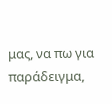μας, να πω για παράδειγμα,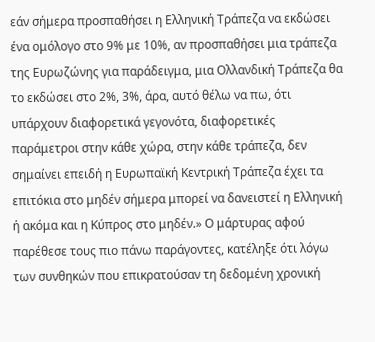εάν σήμερα προσπαθήσει η Ελληνική Τράπεζα να εκδώσει ένα ομόλογο στο 9% με 10%, αν προσπαθήσει μια τράπεζα της Ευρωζώνης για παράδειγμα, μια Ολλανδική Τράπεζα θα το εκδώσει στο 2%, 3%, άρα, αυτό θέλω να πω, ότι υπάρχουν διαφορετικά γεγονότα, διαφορετικές παράμετροι στην κάθε χώρα, στην κάθε τράπεζα, δεν σημαίνει επειδή η Ευρωπαϊκή Κεντρική Τράπεζα έχει τα επιτόκια στο μηδέν σήμερα μπορεί να δανειστεί η Ελληνική ή ακόμα και η Κύπρος στο μηδέν.» Ο μάρτυρας αφού παρέθεσε τους πιο πάνω παράγοντες, κατέληξε ότι λόγω των συνθηκών που επικρατούσαν τη δεδομένη χρονική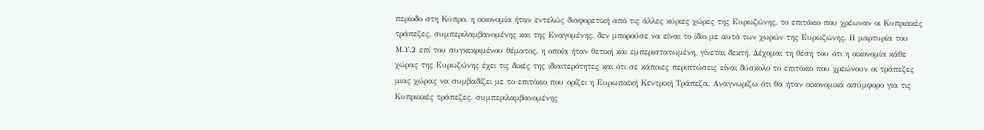περίοδο στη Κύπρο, η οικονομία ήταν εντελώς διαφορετική από τις άλλες κύριες χώρες της Ευρωζώνης, το επιτόκιο που χρέωναν οι Κυπριακές τράπεζες, συμπεριλαμβανομένης και της Εναγομένης, δεν μπορούσε να είναι το ίδιο με αυτό των χωρών της Ευρωζώνης. Η μαρτυρία του Μ.Υ.2 επί του συγκεκριμένου θέματος, η οποία ήταν θετική και εμπεριστατωμένη, γίνεται δεκτή. Δέχομαι τη θέση του ότι η οικονομία κάθε χώρας της Ευρωζώνης έχει τις δικές της ιδιαιτερότητες και ότι σε κάποιες περιπτώσεις είναι δύσκολο το επιτόκιο που χρεώνουν οι τράπεζες μιας χώρας να συμβαδίζει με το επιτόκιο που ορίζει η Ευρωπαϊκή Κεντρική Τράπεζα. Αναγνωρίζω ότι θα ήταν οικονομικά ασύμφορο για τις Κυπριακές τράπεζες, συμπεριλαμβανομένης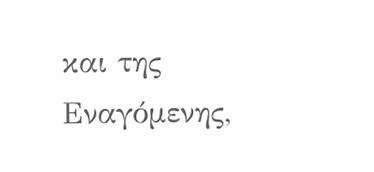και της Εναγόμενης,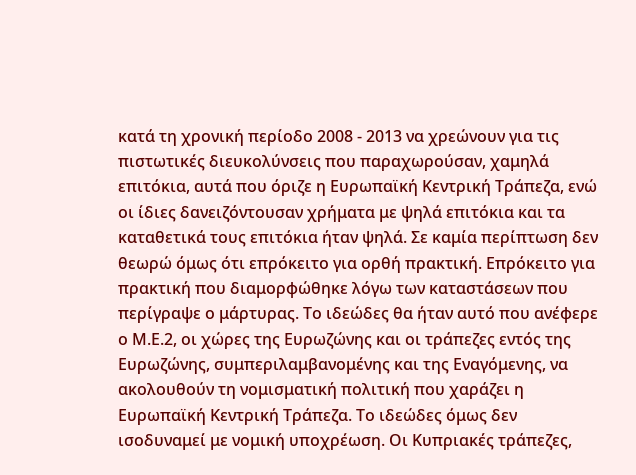κατά τη χρονική περίοδο 2008 - 2013 να χρεώνουν για τις πιστωτικές διευκολύνσεις που παραχωρούσαν, χαμηλά επιτόκια, αυτά που όριζε η Ευρωπαϊκή Κεντρική Τράπεζα, ενώ οι ίδιες δανειζόντουσαν χρήματα με ψηλά επιτόκια και τα καταθετικά τους επιτόκια ήταν ψηλά. Σε καμία περίπτωση δεν θεωρώ όμως ότι επρόκειτο για ορθή πρακτική. Επρόκειτο για πρακτική που διαμορφώθηκε λόγω των καταστάσεων που περίγραψε ο μάρτυρας. Το ιδεώδες θα ήταν αυτό που ανέφερε ο Μ.Ε.2, οι χώρες της Ευρωζώνης και οι τράπεζες εντός της Ευρωζώνης, συμπεριλαμβανομένης και της Εναγόμενης, να ακολουθούν τη νομισματική πολιτική που χαράζει η Ευρωπαϊκή Κεντρική Τράπεζα. Το ιδεώδες όμως δεν ισοδυναμεί με νομική υποχρέωση. Οι Κυπριακές τράπεζες,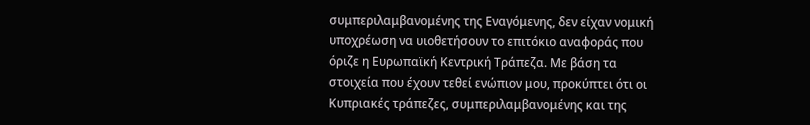συμπεριλαμβανομένης της Εναγόμενης, δεν είχαν νομική υποχρέωση να υιοθετήσουν το επιτόκιο αναφοράς που όριζε η Ευρωπαϊκή Κεντρική Τράπεζα. Με βάση τα στοιχεία που έχουν τεθεί ενώπιον μου, προκύπτει ότι οι Κυπριακές τράπεζες, συμπεριλαμβανομένης και της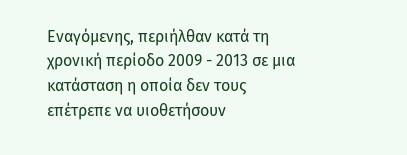Εναγόμενης, περιήλθαν κατά τη χρονική περίοδο 2009 - 2013 σε μια κατάσταση η οποία δεν τους επέτρεπε να υιοθετήσουν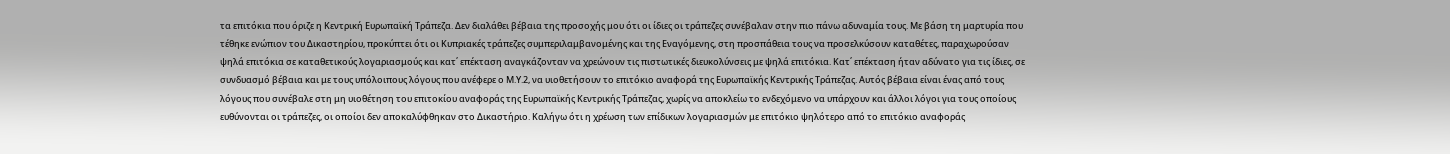τα επιτόκια που όριζε η Κεντρική Ευρωπαϊκή Τράπεζα. Δεν διαλάθει βέβαια της προσοχής μου ότι οι ίδιες οι τράπεζες συνέβαλαν στην πιο πάνω αδυναμία τους. Με βάση τη μαρτυρία που τέθηκε ενώπιον του Δικαστηρίου, προκύπτει ότι οι Κυπριακές τράπεζες συμπεριλαμβανομένης και της Εναγόμενης, στη προσπάθεια τους να προσελκύσουν καταθέτες, παραχωρούσαν ψηλά επιτόκια σε καταθετικούς λογαριασμούς και κατ΄ επέκταση αναγκάζονταν να χρεώνουν τις πιστωτικές διευκολύνσεις με ψηλά επιτόκια. Κατ΄ επέκταση ήταν αδύνατο για τις ίδιες, σε συνδυασμό βέβαια και με τους υπόλοιπους λόγους που ανέφερε ο Μ.Υ.2, να υιοθετήσουν το επιτόκιο αναφορά της Ευρωπαϊκής Κεντρικής Τράπεζας. Αυτός βέβαια είναι ένας από τους λόγους που συνέβαλε στη μη υιοθέτηση του επιτοκίου αναφοράς της Ευρωπαϊκής Κεντρικής Τράπεζας, χωρίς να αποκλείω το ενδεχόμενο να υπάρχουν και άλλοι λόγοι για τους οποίους ευθύνονται οι τράπεζες, οι οποίοι δεν αποκαλύφθηκαν στο Δικαστήριο. Καλήγω ότι η χρέωση των επίδικων λογαριασμών με επιτόκιο ψηλότερο από το επιτόκιο αναφοράς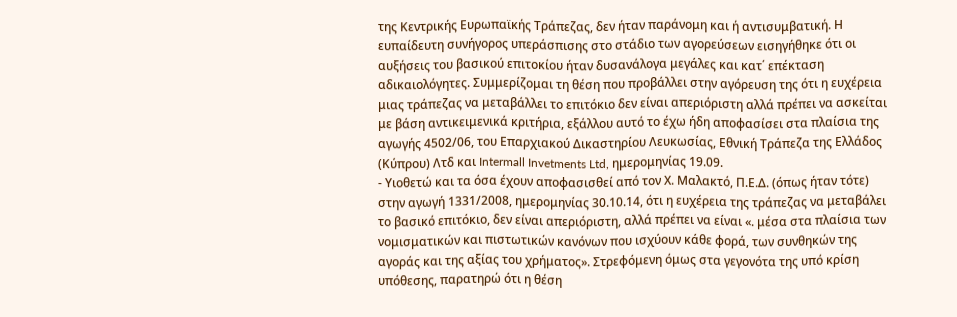της Κεντρικής Ευρωπαϊκής Τράπεζας, δεν ήταν παράνομη και ή αντισυμβατική. Η ευπαίδευτη συνήγορος υπεράσπισης στο στάδιο των αγορεύσεων εισηγήθηκε ότι οι αυξήσεις του βασικού επιτοκίου ήταν δυσανάλογα μεγάλες και κατ΄ επέκταση αδικαιολόγητες. Συμμερίζομαι τη θέση που προβάλλει στην αγόρευση της ότι η ευχέρεια μιας τράπεζας να μεταβάλλει το επιτόκιο δεν είναι απεριόριστη αλλά πρέπει να ασκείται με βάση αντικειμενικά κριτήρια, εξάλλου αυτό το έχω ήδη αποφασίσει στα πλαίσια της αγωγής 4502/06, του Επαρχιακού Δικαστηρίου Λευκωσίας, Εθνική Τράπεζα της Ελλάδος (Κύπρου) Λτδ και Intermall Invetments Ltd, ημερομηνίας 19.09.
- Υιοθετώ και τα όσα έχουν αποφασισθεί από τον Χ. Μαλακτό, Π.Ε.Δ. (όπως ήταν τότε) στην αγωγή 1331/2008, ημερομηνίας 30.10.14, ότι η ευχέρεια της τράπεζας να μεταβάλει το βασικό επιτόκιο, δεν είναι απεριόριστη, αλλά πρέπει να είναι «. μέσα στα πλαίσια των νομισματικών και πιστωτικών κανόνων που ισχύουν κάθε φορά, των συνθηκών της αγοράς και της αξίας του χρήματος». Στρεφόμενη όμως στα γεγονότα της υπό κρίση υπόθεσης, παρατηρώ ότι η θέση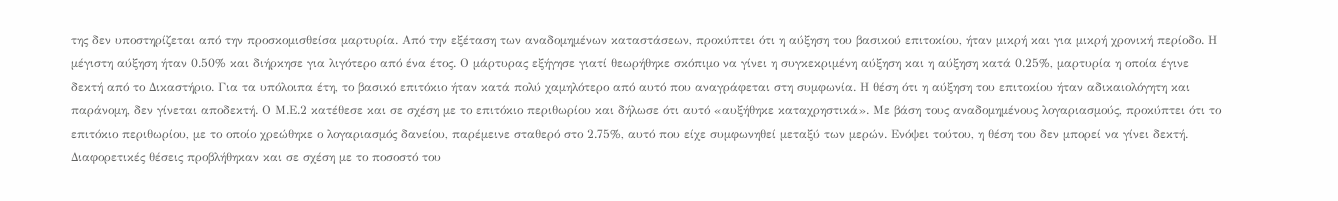της δεν υποστηρίζεται από την προσκομισθείσα μαρτυρία. Από την εξέταση των αναδομημένων καταστάσεων, προκύπτει ότι η αύξηση του βασικού επιτοκίου, ήταν μικρή και για μικρή χρονική περίοδο. Η μέγιστη αύξηση ήταν 0.50% και διήρκησε για λιγότερο από ένα έτος. Ο μάρτυρας εξήγησε γιατί θεωρήθηκε σκόπιμο να γίνει η συγκεκριμένη αύξηση και η αύξηση κατά 0.25%, μαρτυρία η οποία έγινε δεκτή από το Δικαστήριο. Για τα υπόλοιπα έτη, το βασικό επιτόκιο ήταν κατά πολύ χαμηλότερο από αυτό που αναγράφεται στη συμφωνία. Η θέση ότι η αύξηση του επιτοκίου ήταν αδικαιολόγητη και παράνομη, δεν γίνεται αποδεκτή. Ο Μ.Ε.2 κατέθεσε και σε σχέση με το επιτόκιο περιθωρίου και δήλωσε ότι αυτό «αυξήθηκε καταχρηστικά». Με βάση τους αναδομημένους λογαριασμούς, προκύπτει ότι το επιτόκιο περιθωρίου, με το οποίο χρεώθηκε ο λογαριασμός δανείου, παρέμεινε σταθερό στο 2.75%, αυτό που είχε συμφωνηθεί μεταξύ των μερών. Ενόψει τούτου, η θέση του δεν μπορεί να γίνει δεκτή. Διαφορετικές θέσεις προβλήθηκαν και σε σχέση με το ποσοστό του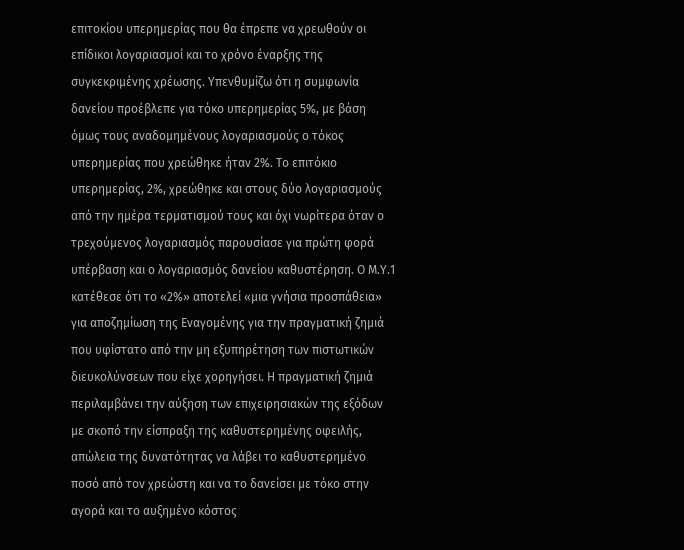επιτοκίου υπερημερίας που θα έπρεπε να χρεωθούν οι επίδικοι λογαριασμοί και το χρόνο έναρξης της συγκεκριμένης χρέωσης. Υπενθυμίζω ότι η συμφωνία δανείου προέβλεπε για τόκο υπερημερίας 5%, με βάση όμως τους αναδομημένους λογαριασμούς ο τόκος υπερημερίας που χρεώθηκε ήταν 2%. Το επιτόκιο υπερημερίας, 2%, χρεώθηκε και στους δύο λογαριασμούς από την ημέρα τερματισμού τους και όχι νωρίτερα όταν ο τρεχούμενος λογαριασμός παρουσίασε για πρώτη φορά υπέρβαση και ο λογαριασμός δανείου καθυστέρηση. Ο Μ.Υ.1 κατέθεσε ότι το «2%» αποτελεί «μια γνήσια προσπάθεια» για αποζημίωση της Εναγομένης για την πραγματική ζημιά που υφίστατο από την μη εξυπηρέτηση των πιστωτικών διευκολύνσεων που είχε χορηγήσει. Η πραγματική ζημιά περιλαμβάνει την αύξηση των επιχειρησιακών της εξόδων με σκοπό την είσπραξη της καθυστερημένης οφειλής, απώλεια της δυνατότητας να λάβει το καθυστερημένο ποσό από τον χρεώστη και να το δανείσει με τόκο στην αγορά και το αυξημένο κόστος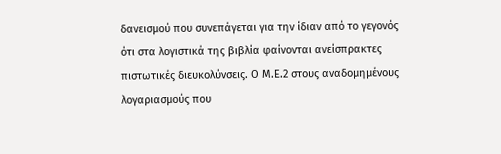δανεισμού που συνεπάγεται για την ίδιαν από το γεγονός ότι στα λογιστικά της βιβλία φαίνονται ανείσπρακτες πιστωτικές διευκολύνσεις. Ο Μ.Ε.2 στους αναδομημένους λογαριασμούς που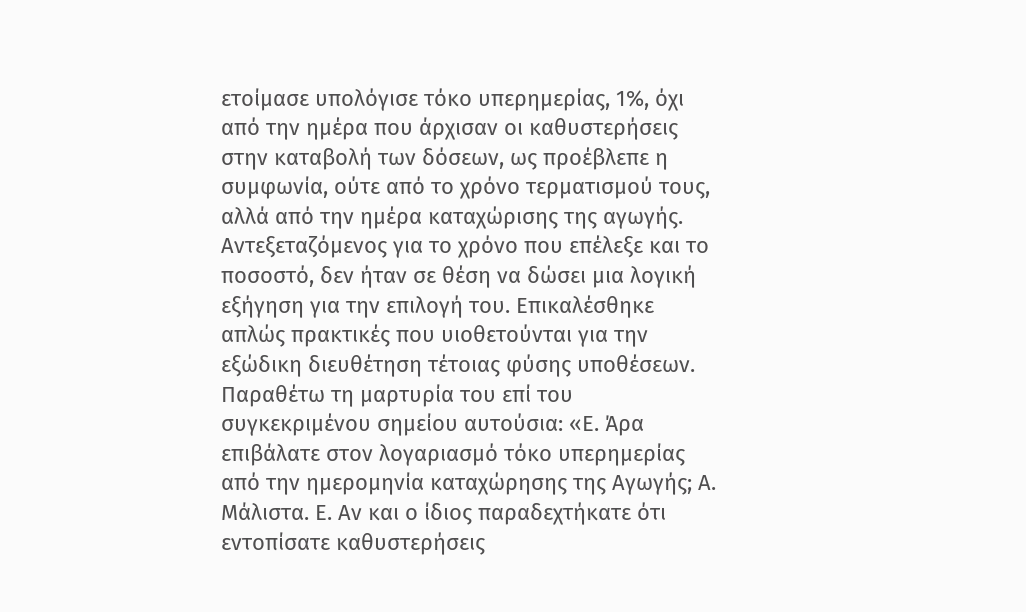ετοίμασε υπολόγισε τόκο υπερημερίας, 1%, όχι από την ημέρα που άρχισαν οι καθυστερήσεις στην καταβολή των δόσεων, ως προέβλεπε η συμφωνία, ούτε από το χρόνο τερματισμού τους, αλλά από την ημέρα καταχώρισης της αγωγής. Αντεξεταζόμενος για το χρόνο που επέλεξε και το ποσοστό, δεν ήταν σε θέση να δώσει μια λογική εξήγηση για την επιλογή του. Επικαλέσθηκε απλώς πρακτικές που υιοθετούνται για την εξώδικη διευθέτηση τέτοιας φύσης υποθέσεων. Παραθέτω τη μαρτυρία του επί του συγκεκριμένου σημείου αυτούσια: «Ε. Άρα επιβάλατε στον λογαριασμό τόκο υπερημερίας από την ημερομηνία καταχώρησης της Αγωγής; Α. Μάλιστα. Ε. Αν και ο ίδιος παραδεχτήκατε ότι εντοπίσατε καθυστερήσεις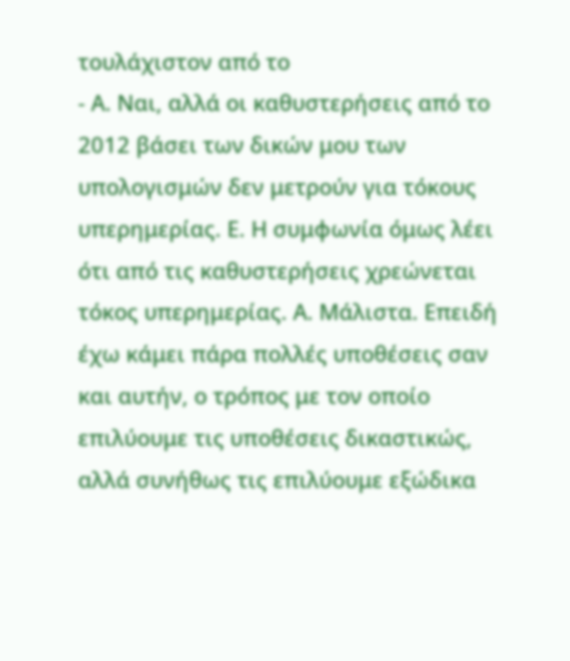τουλάχιστον από το
- Α. Ναι, αλλά οι καθυστερήσεις από το 2012 βάσει των δικών μου των υπολογισμών δεν μετρούν για τόκους υπερημερίας. Ε. Η συμφωνία όμως λέει ότι από τις καθυστερήσεις χρεώνεται τόκος υπερημερίας. Α. Μάλιστα. Επειδή έχω κάμει πάρα πολλές υποθέσεις σαν και αυτήν, ο τρόπος με τον οποίο επιλύουμε τις υποθέσεις δικαστικώς, αλλά συνήθως τις επιλύουμε εξώδικα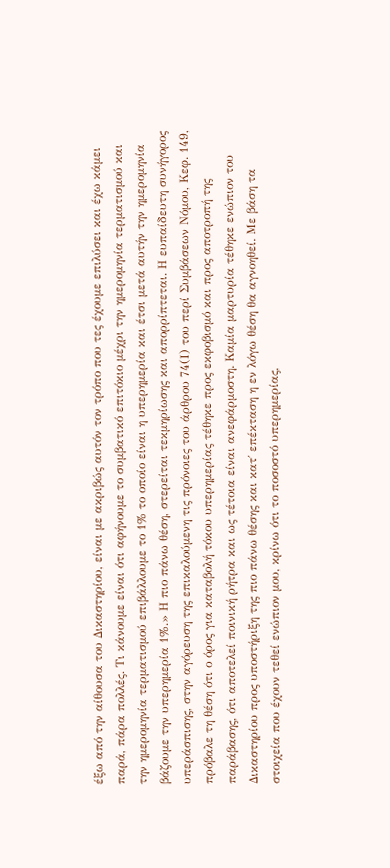έξω από την αίθουσα του Δικαστηρίου, είναι με ακριβώς αυτόν τον τρόπο που τες έχουμε επιλύσει και έχω κάμει παρά, πάρα πολλές. Τι κάνουμε είναι ότι αφήνουμε το συμβατικό επιτόκιο μέχρι την ημερομηνία τερματισμού και την ημερομηνία τερματισμού επιβάλλουμε το 1% το οποίο είναι η υπερημερία και έτσι μετά αυτήν την ημερομηνία βάζουμε την υπερημερία 1%.» Η πιο πάνω θέση, στερείται τεκμηρίωσης και απορρίπτεται. Η ευπαίδευτη συνήγορος υπεράσπισης, στην αγόρευση της επικαλούμενη τις πρόνοιες του άρθρου 74(Ι) του περί Συμβάσεων Νόμου, Κεφ. 149, πρόβαλε τη θέση ότι ο όρος για καταβολή τόκου υπερημερίας τέθηκε προς εκφοβισμό και προς αποτροπή της παράβασης, ότι αποτελεί ποινική ρήτρα και ως τέτοια είναι ανεφάρμοστη. Καμία μαρτυρία τέθηκε ενώπιον του Δικαστηρίου προς υποστήριξη της πιο πάνω θέσης και κατ΄ επέκταση η εν λόγω θέση θα αγνοηθεί. Με βάση τα στοιχεία που έχουν τεθεί ενώπιον μου, κρίνω ότι το ποσοστό υπερημερίας,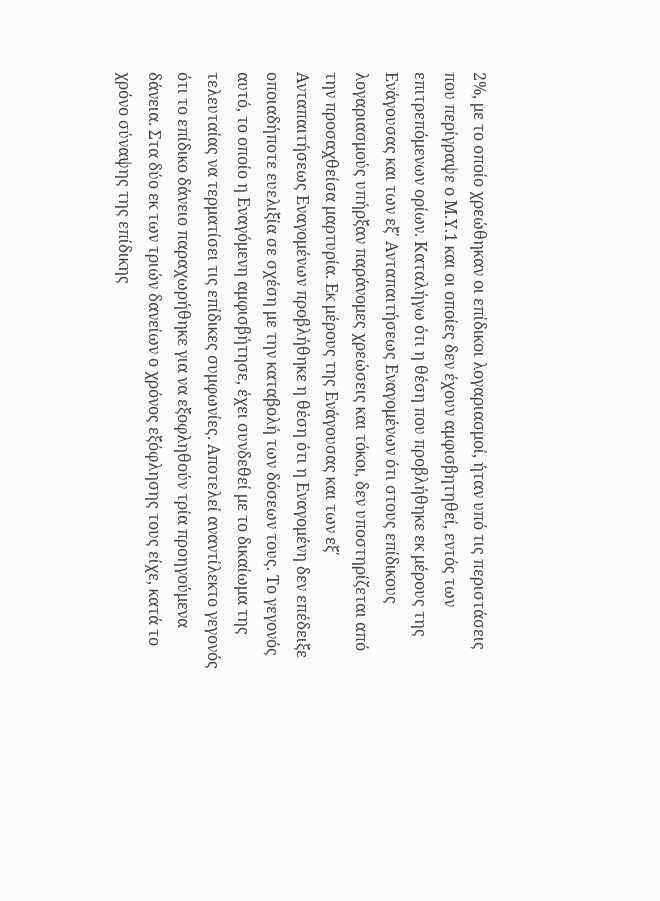2%, με το οποίο χρεώθηκαν οι επίδικοι λογαριασμοί, ήταν υπό τις περιστάσεις που περίγραψε ο Μ.Υ.1 και οι οποίες δεν έχουν αμφισβητηθεί, εντός των επιτρεπόμενων ορίων. Καταλήγω ότι η θέση που προβλήθηκε εκ μέρους της Ενάγουσας και των εξ΄ Ανταπαιτήσεως Εναγομένων ότι στους επίδικους λογαριασμούς υπήρξαν παράνομες χρεώσεις και τόκοι, δεν υποστηρίζεται από την προσαχθείσα μαρτυρία. Εκ μέρους της Ενάγουσας και των εξ΄ Ανταπαιτήσεως Εναγομένων προβλήθηκε η θέση ότι η Εναγομένη δεν επέδειξε οποιαδήποτε ευελιξία σε σχέση με την καταβολή των δόσεων τους. Το γεγονός αυτό, το οποίο η Εναγόμενη αμφισβήτησε, έχει συνδεθεί με το δικαίωμα της τελευταίας να τερματίσει τις επίδικες συμφωνίες. Αποτελεί αναντίλεκτο γεγονός ότι το επίδικο δάνειο παραχωρήθηκε για να εξοφληθούν τρία προηγούμενα δάνεια. Στα δύο εκ των τριών δανείων ο χρόνος εξόφλησης τους είχε, κατά το χρόνο σύναψης της επίδικης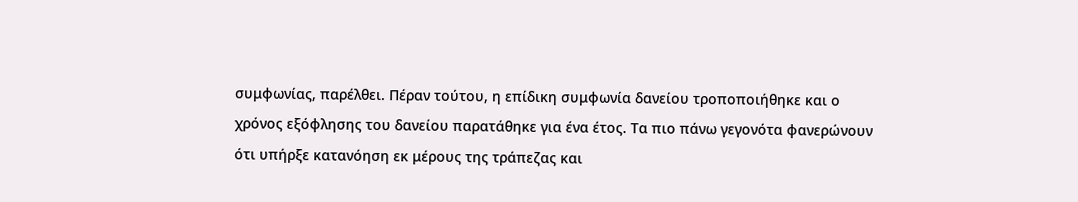συμφωνίας, παρέλθει. Πέραν τούτου, η επίδικη συμφωνία δανείου τροποποιήθηκε και ο χρόνος εξόφλησης του δανείου παρατάθηκε για ένα έτος. Τα πιο πάνω γεγονότα φανερώνουν ότι υπήρξε κατανόηση εκ μέρους της τράπεζας και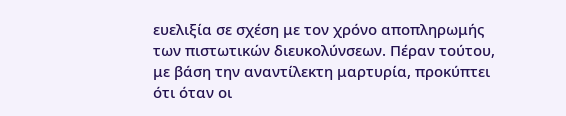ευελιξία σε σχέση με τον χρόνο αποπληρωμής των πιστωτικών διευκολύνσεων. Πέραν τούτου, με βάση την αναντίλεκτη μαρτυρία, προκύπτει ότι όταν οι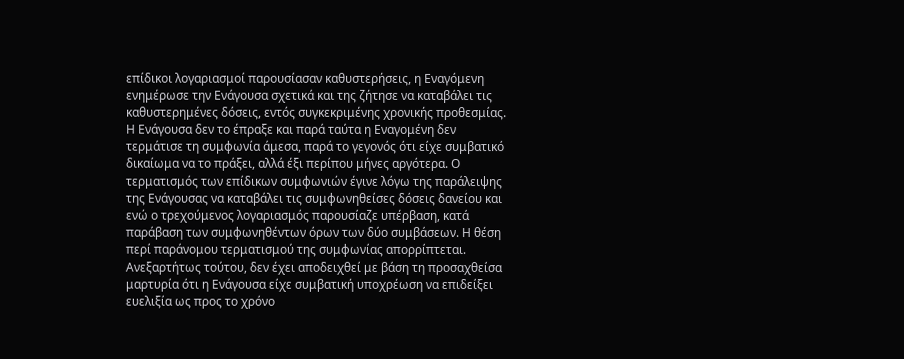επίδικοι λογαριασμοί παρουσίασαν καθυστερήσεις, η Εναγόμενη ενημέρωσε την Ενάγουσα σχετικά και της ζήτησε να καταβάλει τις καθυστερημένες δόσεις, εντός συγκεκριμένης χρονικής προθεσμίας. Η Ενάγουσα δεν το έπραξε και παρά ταύτα η Εναγομένη δεν τερμάτισε τη συμφωνία άμεσα, παρά το γεγονός ότι είχε συμβατικό δικαίωμα να το πράξει, αλλά έξι περίπου μήνες αργότερα. Ο τερματισμός των επίδικων συμφωνιών έγινε λόγω της παράλειψης της Ενάγουσας να καταβάλει τις συμφωνηθείσες δόσεις δανείου και ενώ ο τρεχούμενος λογαριασμός παρουσίαζε υπέρβαση, κατά παράβαση των συμφωνηθέντων όρων των δύο συμβάσεων. Η θέση περί παράνομου τερματισμού της συμφωνίας απορρίπτεται. Ανεξαρτήτως τούτου, δεν έχει αποδειχθεί με βάση τη προσαχθείσα μαρτυρία ότι η Ενάγουσα είχε συμβατική υποχρέωση να επιδείξει ευελιξία ως προς το χρόνο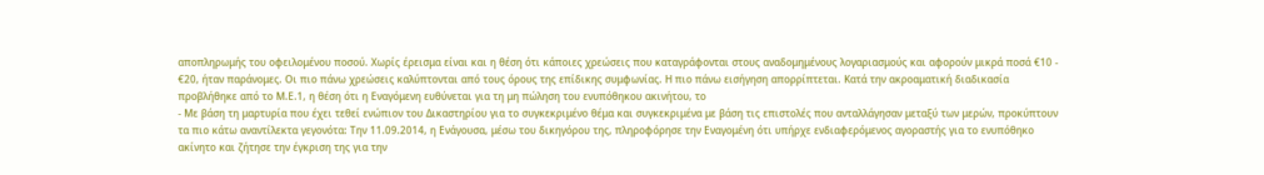αποπληρωμής του οφειλομένου ποσού. Χωρίς έρεισμα είναι και η θέση ότι κάποιες χρεώσεις που καταγράφονται στους αναδομημένους λογαριασμούς και αφορούν μικρά ποσά €10 - €20, ήταν παράνομες. Οι πιο πάνω χρεώσεις καλύπτονται από τους όρους της επίδικης συμφωνίας. Η πιο πάνω εισήγηση απορρίπτεται. Κατά την ακροαματική διαδικασία προβλήθηκε από το Μ.Ε.1, η θέση ότι η Εναγόμενη ευθύνεται για τη μη πώληση του ενυπόθηκου ακινήτου, το
- Με βάση τη μαρτυρία που έχει τεθεί ενώπιον του Δικαστηρίου για το συγκεκριμένο θέμα και συγκεκριμένα με βάση τις επιστολές που ανταλλάγησαν μεταξύ των μερών, προκύπτουν τα πιο κάτω αναντίλεκτα γεγονότα: Tην 11.09.2014, η Ενάγουσα, μέσω του δικηγόρου της, πληροφόρησε την Εναγομένη ότι υπήρχε ενδιαφερόμενος αγοραστής για το ενυπόθηκο ακίνητο και ζήτησε την έγκριση της για την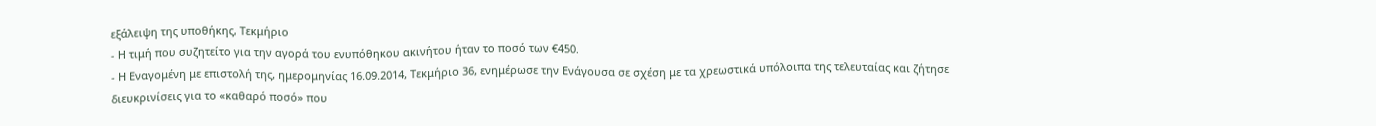εξάλειψη της υποθήκης, Τεκμήριο
- Η τιμή που συζητείτο για την αγορά του ενυπόθηκου ακινήτου ήταν το ποσό των €450.
- Η Εναγομένη με επιστολή της, ημερομηνίας 16.09.2014, Τεκμήριο 36, ενημέρωσε την Ενάγουσα σε σχέση με τα χρεωστικά υπόλοιπα της τελευταίας και ζήτησε διευκρινίσεις για το «καθαρό ποσό» που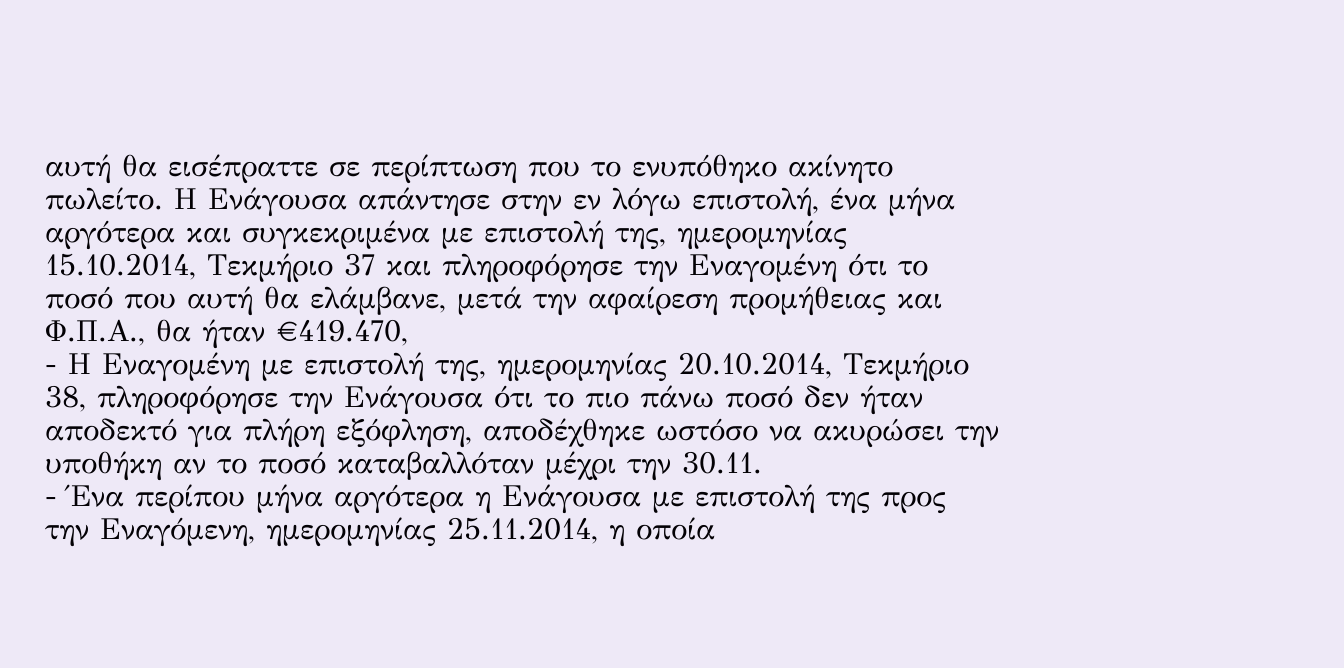αυτή θα εισέπραττε σε περίπτωση που το ενυπόθηκο ακίνητο πωλείτο. Η Ενάγουσα απάντησε στην εν λόγω επιστολή, ένα μήνα αργότερα και συγκεκριμένα με επιστολή της, ημερομηνίας 15.10.2014, Τεκμήριο 37 και πληροφόρησε την Εναγομένη ότι το ποσό που αυτή θα ελάμβανε, μετά την αφαίρεση προμήθειας και Φ.Π.Α., θα ήταν €419.470,
- Η Εναγομένη με επιστολή της, ημερομηνίας 20.10.2014, Τεκμήριο 38, πληροφόρησε την Ενάγουσα ότι το πιο πάνω ποσό δεν ήταν αποδεκτό για πλήρη εξόφληση, αποδέχθηκε ωστόσο να ακυρώσει την υποθήκη αν το ποσό καταβαλλόταν μέχρι την 30.11.
- Ένα περίπου μήνα αργότερα η Ενάγουσα με επιστολή της προς την Εναγόμενη, ημερομηνίας 25.11.2014, η οποία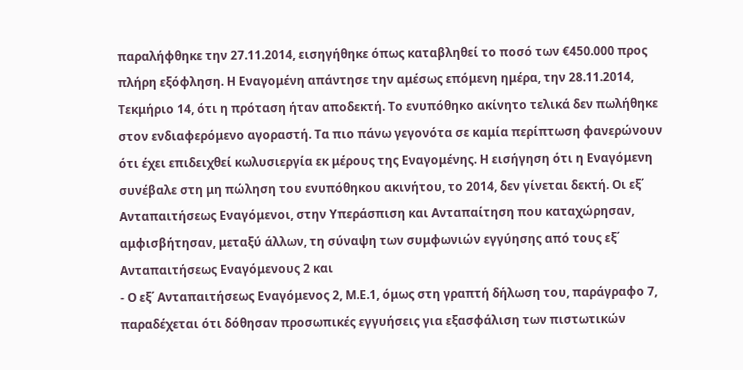παραλήφθηκε την 27.11.2014, εισηγήθηκε όπως καταβληθεί το ποσό των €450.000 προς πλήρη εξόφληση. Η Εναγομένη απάντησε την αμέσως επόμενη ημέρα, την 28.11.2014, Τεκμήριο 14, ότι η πρόταση ήταν αποδεκτή. Το ενυπόθηκο ακίνητο τελικά δεν πωλήθηκε στον ενδιαφερόμενο αγοραστή. Τα πιο πάνω γεγονότα σε καμία περίπτωση φανερώνουν ότι έχει επιδειχθεί κωλυσιεργία εκ μέρους της Εναγομένης. Η εισήγηση ότι η Εναγόμενη συνέβαλε στη μη πώληση του ενυπόθηκου ακινήτου, το 2014, δεν γίνεται δεκτή. Οι εξ΄ Ανταπαιτήσεως Εναγόμενοι, στην Υπεράσπιση και Ανταπαίτηση που καταχώρησαν, αμφισβήτησαν, μεταξύ άλλων, τη σύναψη των συμφωνιών εγγύησης από τους εξ΄ Ανταπαιτήσεως Εναγόμενους 2 και
- Ο εξ΄ Ανταπαιτήσεως Εναγόμενος 2, Μ.Ε.1, όμως στη γραπτή δήλωση του, παράγραφο 7, παραδέχεται ότι δόθησαν προσωπικές εγγυήσεις για εξασφάλιση των πιστωτικών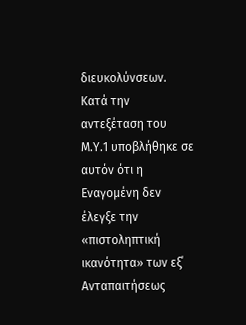διευκολύνσεων. Κατά την αντεξέταση του Μ.Υ.1 υποβλήθηκε σε αυτόν ότι η Εναγομένη δεν έλεγξε την «πιστοληπτική ικανότητα» των εξ΄ Ανταπαιτήσεως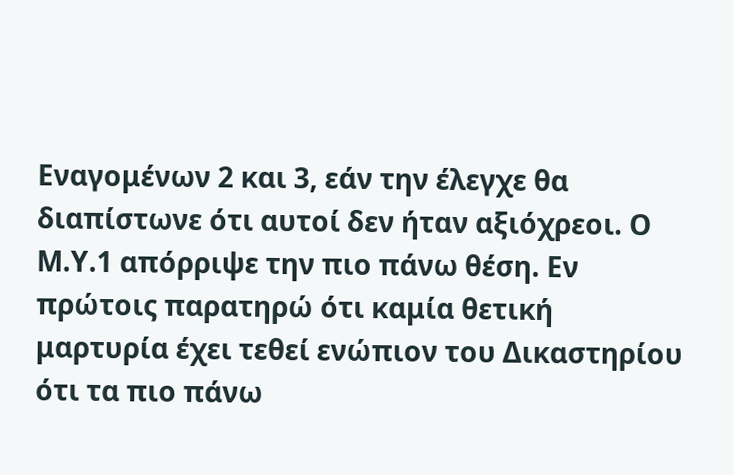Εναγομένων 2 και 3, εάν την έλεγχε θα διαπίστωνε ότι αυτοί δεν ήταν αξιόχρεοι. Ο Μ.Υ.1 απόρριψε την πιο πάνω θέση. Εν πρώτοις παρατηρώ ότι καμία θετική μαρτυρία έχει τεθεί ενώπιον του Δικαστηρίου ότι τα πιο πάνω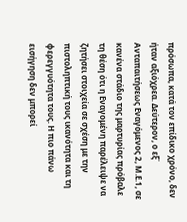πρόσωπα, κατά τον επίδικο χρόνο, δεν ήταν αξιόχρεα. Δεύτερον, ο εξ΄ Ανταπαιτήσεως Εναγόμενος 2, Μ.Ε.1, σε κανένα στάδιο της μαρτυρίας πρόβαλε τη θέση ότι η Εναγομένη παρέλειψε να ζητήσει στοιχεία σε σχέση με την πιστοληπτική τους ικανότητα και τη φερεγγυότητα τους. Η πιο πάνω εισήγηση δεν μπορεί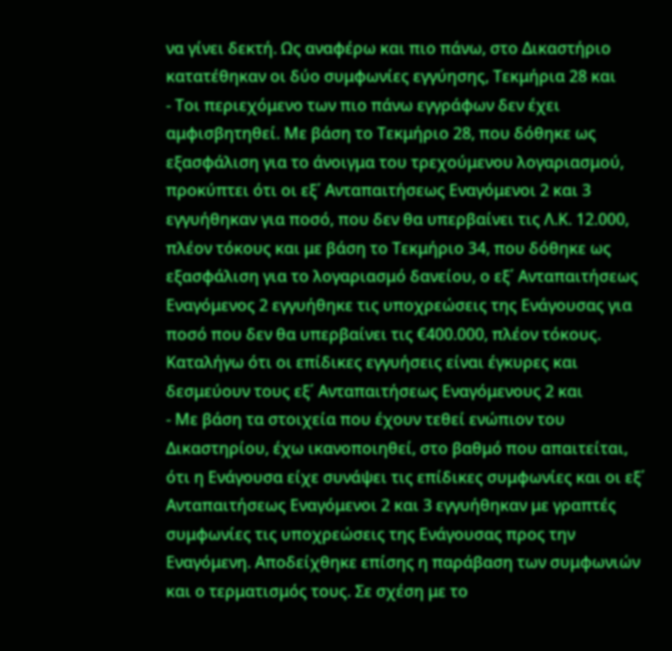να γίνει δεκτή. Ως αναφέρω και πιο πάνω, στο Δικαστήριο κατατέθηκαν οι δύο συμφωνίες εγγύησης, Τεκμήρια 28 και
- Τοι περιεχόμενο των πιο πάνω εγγράφων δεν έχει αμφισβητηθεί. Με βάση το Τεκμήριο 28, που δόθηκε ως εξασφάλιση για το άνοιγμα του τρεχούμενου λογαριασμού, προκύπτει ότι οι εξ΄ Ανταπαιτήσεως Εναγόμενοι 2 και 3 εγγυήθηκαν για ποσό, που δεν θα υπερβαίνει τις Λ.Κ. 12.000, πλέον τόκους και με βάση το Τεκμήριο 34, που δόθηκε ως εξασφάλιση για το λογαριασμό δανείου, ο εξ΄ Ανταπαιτήσεως Εναγόμενος 2 εγγυήθηκε τις υποχρεώσεις της Ενάγουσας για ποσό που δεν θα υπερβαίνει τις €400.000, πλέον τόκους. Καταλήγω ότι οι επίδικες εγγυήσεις είναι έγκυρες και δεσμεύουν τους εξ΄ Ανταπαιτήσεως Εναγόμενους 2 και
- Με βάση τα στοιχεία που έχουν τεθεί ενώπιον του Δικαστηρίου, έχω ικανοποιηθεί, στο βαθμό που απαιτείται, ότι η Ενάγουσα είχε συνάψει τις επίδικες συμφωνίες και οι εξ΄ Ανταπαιτήσεως Εναγόμενοι 2 και 3 εγγυήθηκαν με γραπτές συμφωνίες τις υποχρεώσεις της Ενάγουσας προς την Εναγόμενη. Αποδείχθηκε επίσης η παράβαση των συμφωνιών και ο τερματισμός τους. Σε σχέση με το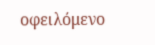οφειλόμενο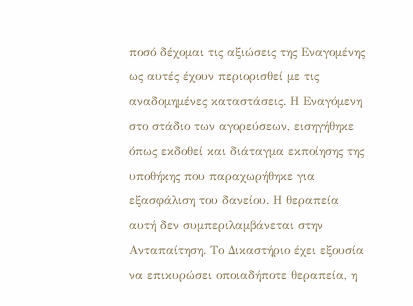ποσό δέχομαι τις αξιώσεις της Εναγομένης ως αυτές έχουν περιορισθεί με τις αναδομημένες καταστάσεις. Η Εναγόμενη στο στάδιο των αγορεύσεων, εισηγήθηκε όπως εκδοθεί και διάταγμα εκποίησης της υποθήκης που παραχωρήθηκε για εξασφάλιση του δανείου. Η θεραπεία αυτή δεν συμπεριλαμβάνεται στην Ανταπαίτηση. Το Δικαστήριο έχει εξουσία να επικυρώσει οποιαδήποτε θεραπεία, η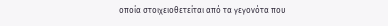οποία στοιχειοθετείται από τα γεγονότα που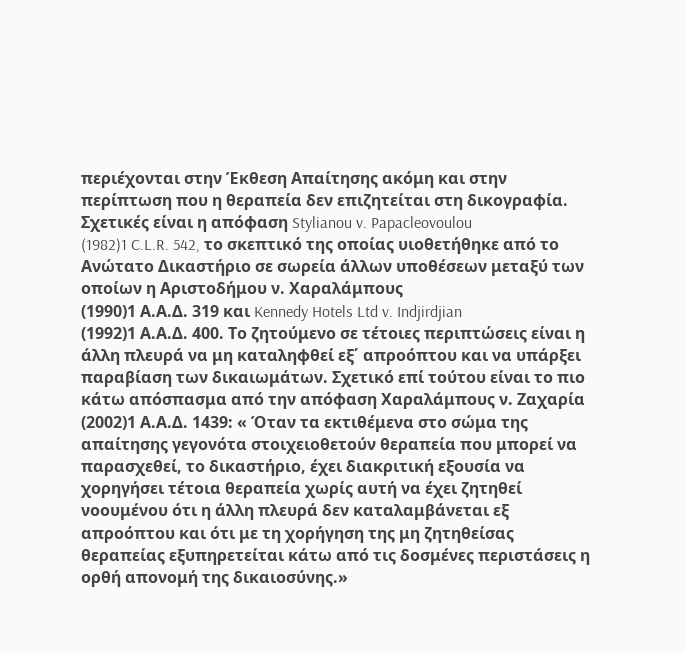περιέχονται στην Έκθεση Απαίτησης ακόμη και στην περίπτωση που η θεραπεία δεν επιζητείται στη δικογραφία. Σχετικές είναι η απόφαση Stylianou v. Papacleovoulou
(1982)1 C.L.R. 542, το σκεπτικό της οποίας υιοθετήθηκε από το Ανώτατο Δικαστήριο σε σωρεία άλλων υποθέσεων μεταξύ των οποίων η Αριστοδήμου ν. Χαραλάμπους
(1990)1 Α.Α.Δ. 319 και Kennedy Hotels Ltd v. Indjirdjian
(1992)1 Α.Α.Δ. 400. Το ζητούμενο σε τέτοιες περιπτώσεις είναι η άλλη πλευρά να μη καταληφθεί εξ΄ απροόπτου και να υπάρξει παραβίαση των δικαιωμάτων. Σχετικό επί τούτου είναι το πιο κάτω απόσπασμα από την απόφαση Χαραλάμπους ν. Ζαχαρία
(2002)1 Α.Α.Δ. 1439: « Όταν τα εκτιθέμενα στο σώμα της απαίτησης γεγονότα στοιχειοθετούν θεραπεία που μπορεί να παρασχεθεί, το δικαστήριο, έχει διακριτική εξουσία να χορηγήσει τέτοια θεραπεία χωρίς αυτή να έχει ζητηθεί νοουμένου ότι η άλλη πλευρά δεν καταλαμβάνεται εξ απροόπτου και ότι με τη χορήγηση της μη ζητηθείσας θεραπείας εξυπηρετείται κάτω από τις δοσμένες περιστάσεις η ορθή απονομή της δικαιοσύνης.»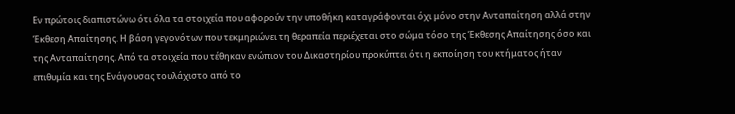Εν πρώτοις διαπιστώνω ότι όλα τα στοιχεία που αφορούν την υποθήκη καταγράφονται όχι μόνο στην Ανταπαίτηση αλλά στην Έκθεση Απαίτησης. Η βάση γεγονότων που τεκμηριώνει τη θεραπεία περιέχεται στο σώμα τόσο της Έκθεσης Απαίτησης όσο και της Ανταπαίτησης. Από τα στοιχεία που τέθηκαν ενώπιον του Δικαστηρίου προκύπτει ότι η εκποίηση του κτήματος ήταν επιθυμία και της Ενάγουσας τουλάχιστο από το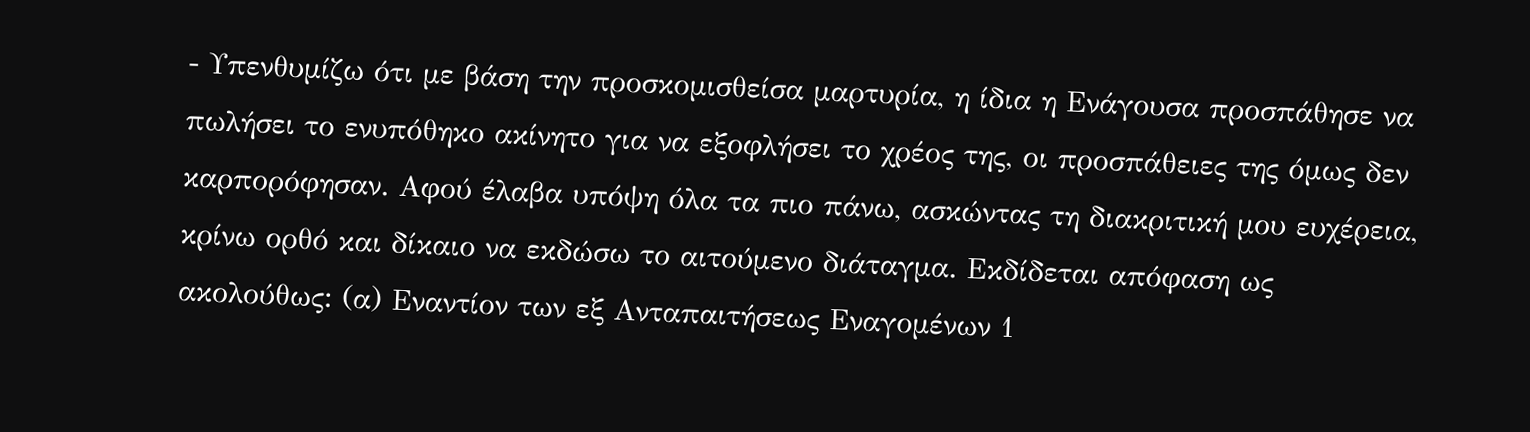- Υπενθυμίζω ότι με βάση την προσκομισθείσα μαρτυρία, η ίδια η Ενάγουσα προσπάθησε να πωλήσει το ενυπόθηκο ακίνητο για να εξοφλήσει το χρέος της, οι προσπάθειες της όμως δεν καρπορόφησαν. Αφού έλαβα υπόψη όλα τα πιο πάνω, ασκώντας τη διακριτική μου ευχέρεια, κρίνω ορθό και δίκαιο να εκδώσω το αιτούμενο διάταγμα. Εκδίδεται απόφαση ως ακολούθως: (α) Εναντίον των εξ Ανταπαιτήσεως Εναγομένων 1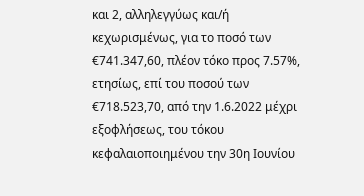και 2, αλληλεγγύως και/ή κεχωρισμένως, για το ποσό των €741.347,60, πλέον τόκο προς 7.57%, ετησίως, επί του ποσού των €718.523,70, από την 1.6.2022 μέχρι εξοφλήσεως, του τόκου κεφαλαιοποιημένου την 30η Ιουνίου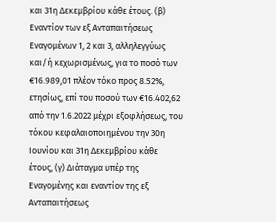και 31η Δεκεμβρίου κάθε έτους. (β) Εναντίον των εξ Ανταπαιτήσεως Εναγομένων 1, 2 και 3, αλληλεγγύως και/ή κεχωρισμένως, για το ποσό των €16.989,01 πλέον τόκο προς 8.52%, ετησίως, επί του ποσού των €16.402,62 από την 1.6.2022 μέχρι εξοφλήσεως, του τόκου κεφαλαιοποιημένου την 30η Ιουνίου και 31η Δεκεμβρίου κάθε έτους, (γ) Διάταγμα υπέρ της Εναγομένης και εναντίον της εξ Ανταπαιτήσεως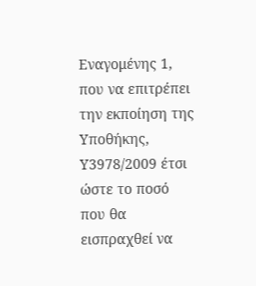Εναγομένης 1, που να επιτρέπει την εκποίηση της Υποθήκης, Υ3978/2009 έτσι ώστε το ποσό που θα εισπραχθεί να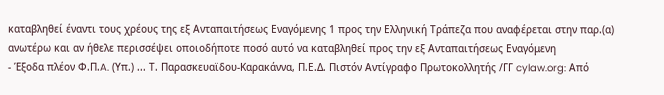καταβληθεί έναντι τους χρέους της εξ Ανταπαιτήσεως Εναγόμενης 1 προς την Ελληνική Τράπεζα που αναφέρεται στην παρ.(α) ανωτέρω και αν ήθελε περισσέψει οποιοδήποτε ποσό αυτό να καταβληθεί προς την εξ Ανταπαιτήσεως Εναγόμενη
- Έξοδα πλέον Φ.Π.A. (Υπ.) ... Τ. Παρασκευαϊδου-Καρακάννα, Π.Ε.Δ. Πιστόν Αντίγραφο Πρωτοκολλητής /ΓΓ cylaw.org: Από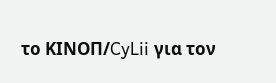το ΚΙΝOΠ/CyLii για τον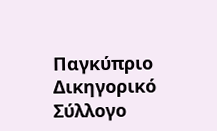Παγκύπριο Δικηγορικό Σύλλογο